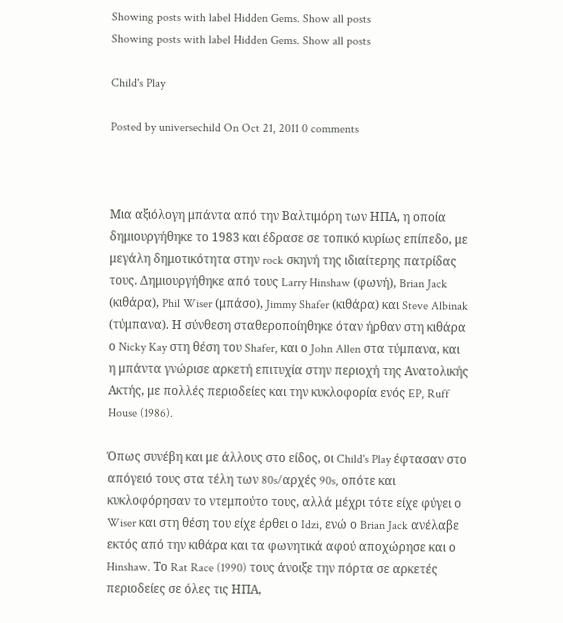Showing posts with label Hidden Gems. Show all posts
Showing posts with label Hidden Gems. Show all posts

Child's Play

Posted by universechild On Oct 21, 2011 0 comments



Μια αξιόλογη μπάντα από την Βαλτιμόρη των ΗΠΑ, η οποία δημιουργήθηκε το 1983 και έδρασε σε τοπικό κυρίως επίπεδο, με μεγάλη δημοτικότητα στην rock σκηνή της ιδιαίτερης πατρίδας τους. Δημιουργήθηκε από τους Larry Hinshaw (φωνή), Brian Jack (κιθάρα), Phil Wiser (μπάσο), Jimmy Shafer (κιθάρα) και Steve Albinak (τύμπανα). Η σύνθεση σταθεροποίηθηκε όταν ήρθαν στη κιθάρα ο Nicky Kay στη θέση του Shafer, και ο John Allen στα τύμπανα, και η μπάντα γνώρισε αρκετή επιτυχία στην περιοχή της Ανατολικής Ακτής, με πολλές περιοδείες και την κυκλοφορία ενός EP, Ruff House (1986).

Όπως συνέβη και με άλλους στο είδος, οι Child's Play έφτασαν στο απόγειό τους στα τέλη των 80s/αρχές 90s, οπότε και κυκλοφόρησαν το ντεμπούτο τους, αλλά μέχρι τότε είχε φύγει ο Wiser και στη θέση του είχε έρθει ο Idzi, ενώ ο Brian Jack ανέλαβε εκτός από την κιθάρα και τα φωνητικά αφού αποχώρησε και ο Hinshaw. Το Rat Race (1990) τους άνοιξε την πόρτα σε αρκετές περιοδείες σε όλες τις ΗΠΑ,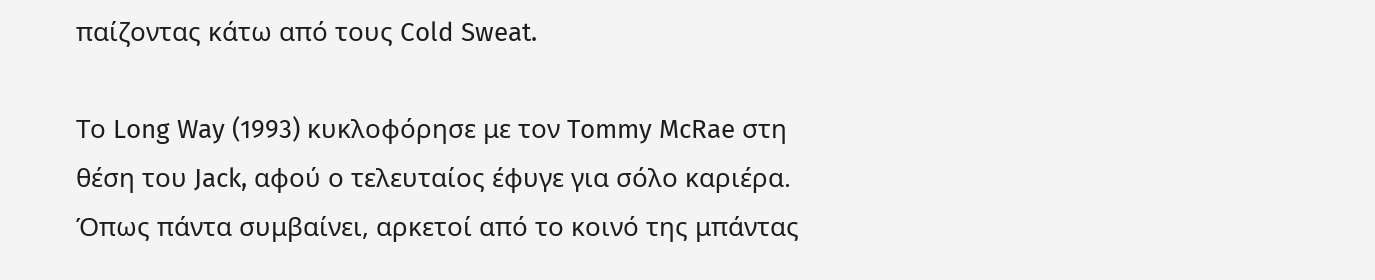παίζοντας κάτω από τους Cold Sweat.

Το Long Way (1993) κυκλοφόρησε με τον Tommy McRae στη θέση του Jack, αφού ο τελευταίος έφυγε για σόλο καριέρα. Όπως πάντα συμβαίνει, αρκετοί από το κοινό της μπάντας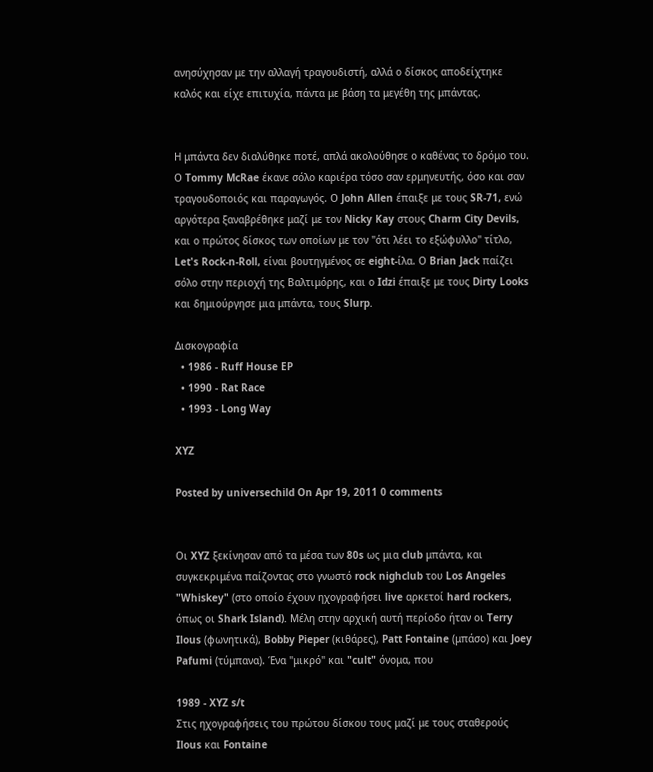ανησύχησαν με την αλλαγή τραγουδιστή, αλλά ο δίσκος αποδείχτηκε καλός και είχε επιτυχία, πάντα με βάση τα μεγέθη της μπάντας.


Η μπάντα δεν διαλύθηκε ποτέ, απλά ακολούθησε ο καθένας το δρόμο του. Ο Tommy McRae έκανε σόλο καριέρα τόσο σαν ερμηνευτής, όσο και σαν τραγουδοποιός και παραγωγός. Ο John Allen έπαιξε με τους SR-71, ενώ αργότερα ξαναβρέθηκε μαζί με τον Nicky Kay στους Charm City Devils, και ο πρώτος δίσκος των οποίων με τον "ότι λέει το εξώφυλλο" τίτλο, Let's Rock-n-Roll, είναι βουτηγμένος σε eight-ίλα. Ο Brian Jack παίζει σόλο στην περιοχή της Βαλτιμόρης, και ο Idzi έπαιξε με τους Dirty Looks και δημιούργησε μια μπάντα, τους Slurp.

Δισκογραφία
  • 1986 - Ruff House EP
  • 1990 - Rat Race
  • 1993 - Long Way

XYZ

Posted by universechild On Apr 19, 2011 0 comments


Οι XYZ ξεκίνησαν από τα μέσα των 80s ως μια club μπάντα, και συγκεκριμένα παίζοντας στο γνωστό rock nighclub του Los Angeles "Whiskey" (στο οποίο έχουν ηχογραφήσει live αρκετοί hard rockers, όπως οι Shark Island). Μέλη στην αρχική αυτή περίοδο ήταν οι Terry Ilous (φωνητικά), Bobby Pieper (κιθάρες), Patt Fontaine (μπάσο) και Joey Pafumi (τύμπανα). Ένα "μικρό" και "cult" όνομα, που

1989 - XYZ s/t
Στις ηχογραφήσεις του πρώτου δίσκου τους μαζί με τους σταθερούς Ilous και Fontaine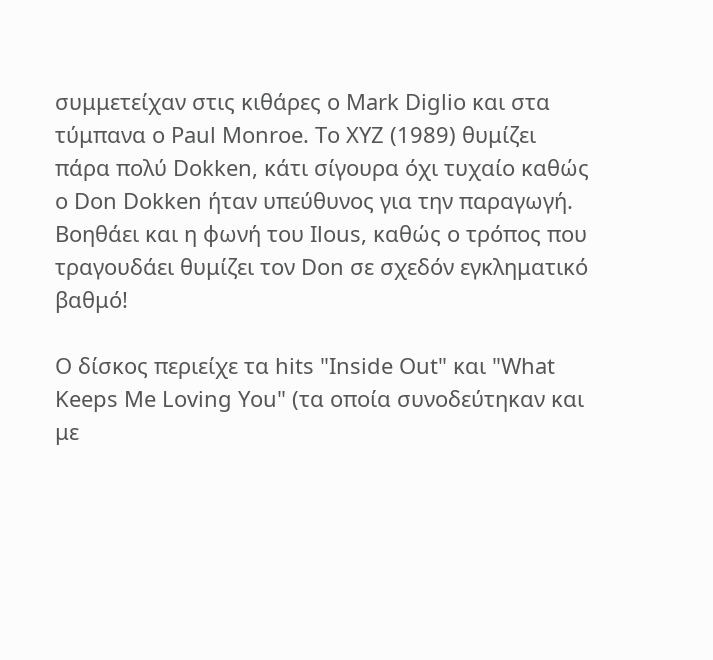συμμετείχαν στις κιθάρες ο Mark Diglio και στα τύμπανα ο Paul Monroe. Το XYZ (1989) θυμίζει πάρα πολύ Dokken, κάτι σίγουρα όχι τυχαίο καθώς ο Don Dokken ήταν υπεύθυνος για την παραγωγή. Βοηθάει και η φωνή του Ilous, καθώς ο τρόπος που τραγουδάει θυμίζει τον Don σε σχεδόν εγκληματικό βαθμό!

Ο δίσκος περιείχε τα hits "Inside Out" και "What Keeps Me Loving You" (τα οποία συνοδεύτηκαν και με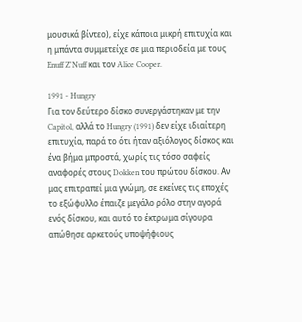μουσικά βίντεο), είχε κάποια μικρή επιτυχία και η μπάντα συμμετείχε σε μια περιοδεία με τους Enuff Z'Nuff και τον Alice Cooper.

1991 - Hungry
Για τον δεύτερο δίσκο συνεργάστηκαν με την Capitol, αλλά το Hungry (1991) δεν είχε ιδιαίτερη επιτυχία, παρά το ότι ήταν αξιόλογος δίσκος και ένα βήμα μπροστά, χωρίς τις τόσο σαφείς αναφορές στους Dokken του πρώτου δίσκου. Αν μας επιτραπεί μια γνώμη, σε εκείνες τις εποχές το εξώφυλλο έπαιζε μεγάλο ρόλο στην αγορά ενός δίσκου, και αυτό το έκτρωμα σίγουρα απώθησε αρκετούς υποψήφιους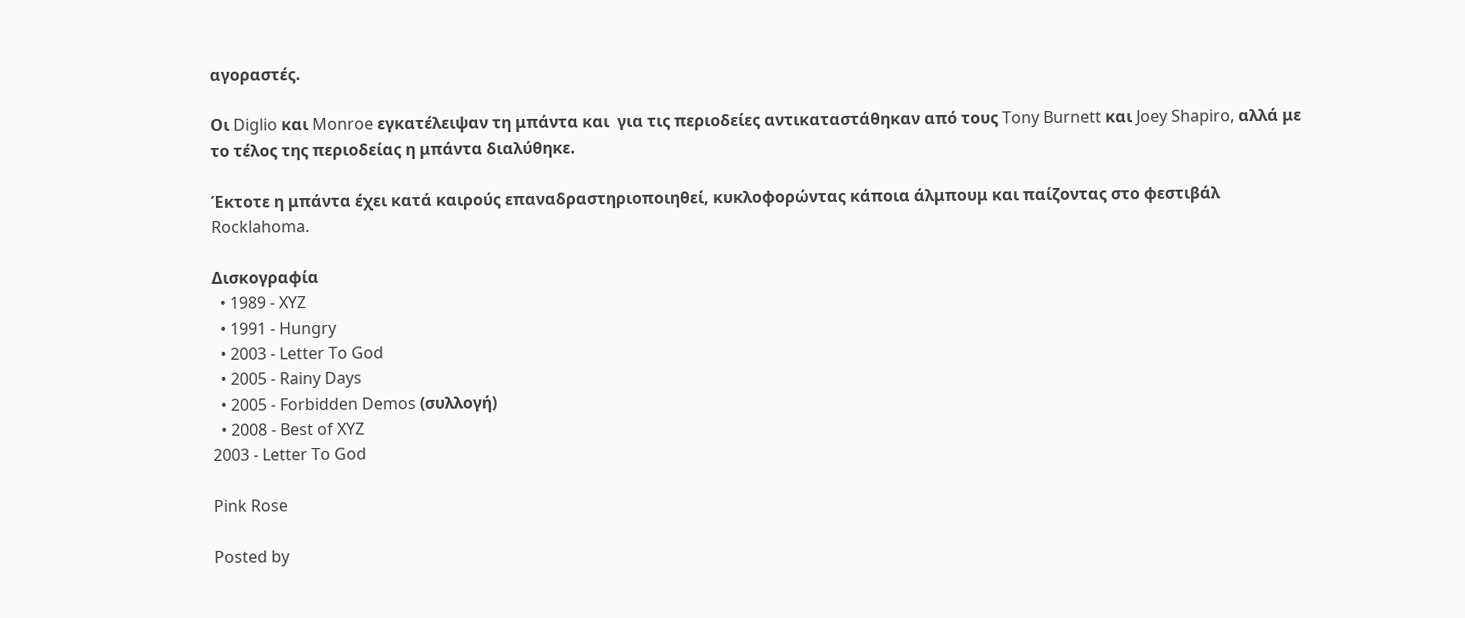αγοραστές.

Οι Diglio και Monroe εγκατέλειψαν τη μπάντα και  για τις περιοδείες αντικαταστάθηκαν από τους Tony Burnett και Joey Shapiro, αλλά με το τέλος της περιοδείας η μπάντα διαλύθηκε.

Έκτοτε η μπάντα έχει κατά καιρούς επαναδραστηριοποιηθεί, κυκλοφορώντας κάποια άλμπουμ και παίζοντας στο φεστιβάλ Rocklahoma.

Δισκογραφία
  • 1989 - XYZ
  • 1991 - Hungry
  • 2003 - Letter To God
  • 2005 - Rainy Days
  • 2005 - Forbidden Demos (συλλογή)
  • 2008 - Best of XYZ
2003 - Letter To God

Pink Rose

Posted by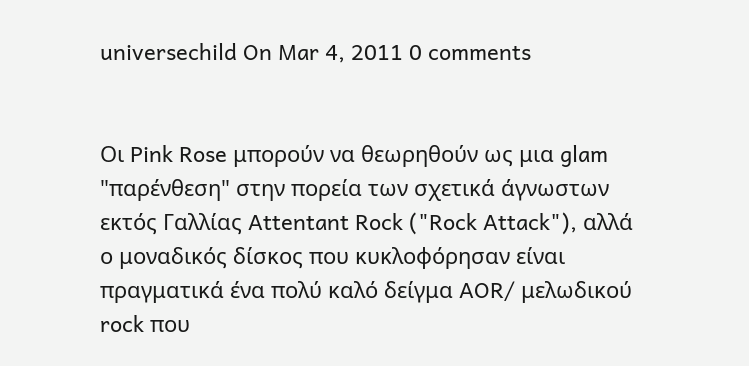universechild On Mar 4, 2011 0 comments


Οι Pink Rose μπορούν να θεωρηθούν ως μια glam "παρένθεση" στην πορεία των σχετικά άγνωστων εκτός Γαλλίας Attentant Rock ("Rock Attack"), αλλά ο μοναδικός δίσκος που κυκλοφόρησαν είναι πραγματικά ένα πολύ καλό δείγμα AOR/ μελωδικού rock που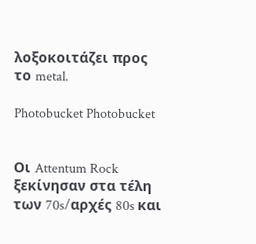λοξοκοιτάζει προς το metal.

Photobucket Photobucket


Οι Attentum Rock ξεκίνησαν στα τέλη των 70s/αρχές 80s και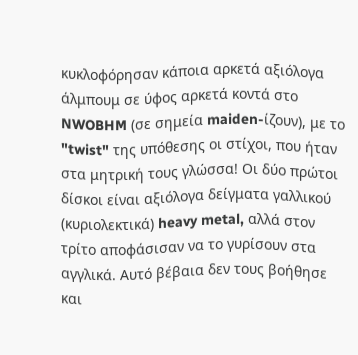κυκλοφόρησαν κάποια αρκετά αξιόλογα άλμπουμ σε ύφος αρκετά κοντά στο NWOBHM (σε σημεία maiden-ίζουν), με το "twist" της υπόθεσης οι στίχοι, που ήταν στα μητρική τους γλώσσα! Οι δύο πρώτοι δίσκοι είναι αξιόλογα δείγματα γαλλικού (κυριολεκτικά) heavy metal, αλλά στον τρίτο αποφάσισαν να το γυρίσουν στα αγγλικά. Αυτό βέβαια δεν τους βοήθησε και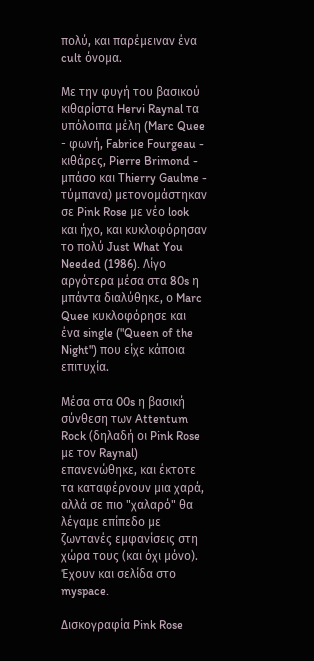πολύ, και παρέμειναν ένα cult όνομα.

Με την φυγή του βασικού κιθαρίστα Hervi Raynal τα υπόλοιπα μέλη (Marc Quee - φωνή, Fabrice Fourgeau - κιθάρες, Pierre Brimond - μπάσο και Thierry Gaulme - τύμπανα) μετονομάστηκαν σε Pink Rose με νέο look και ήχο, και κυκλοφόρησαν το πολύ Just What You Needed (1986). Λίγο αργότερα μέσα στα 80s η μπάντα διαλύθηκε, ο Marc Quee κυκλοφόρησε και ένα single ("Queen of the Night") που είχε κάποια επιτυχία.

Μέσα στα 00s η βασική σύνθεση των Attentum Rock (δηλαδή οι Pink Rose με τον Raynal) επανενώθηκε, και έκτοτε τα καταφέρνουν μια χαρά, αλλά σε πιο "χαλαρό" θα λέγαμε επίπεδο με ζωντανές εμφανίσεις στη χώρα τους (και όχι μόνο). Έχουν και σελίδα στο myspace.

Δισκογραφία Pink Rose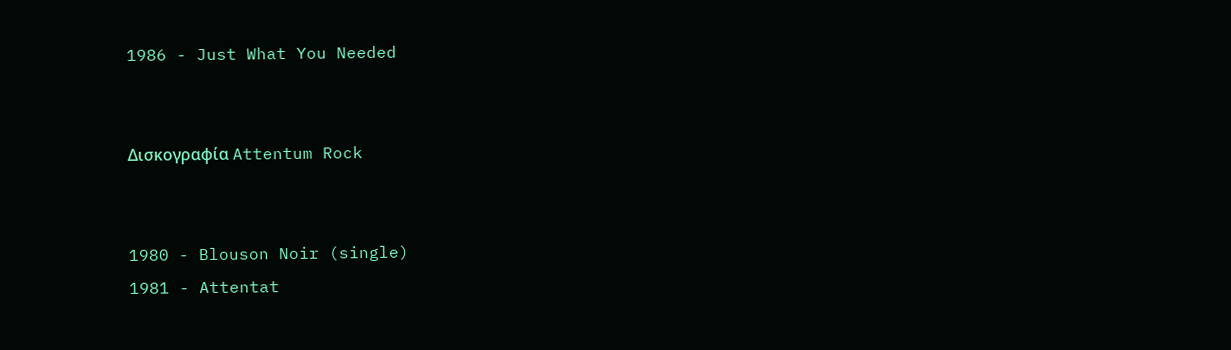1986 - Just What You Needed


Δισκογραφία Attentum Rock


1980 - Blouson Noir (single)
1981 - Attentat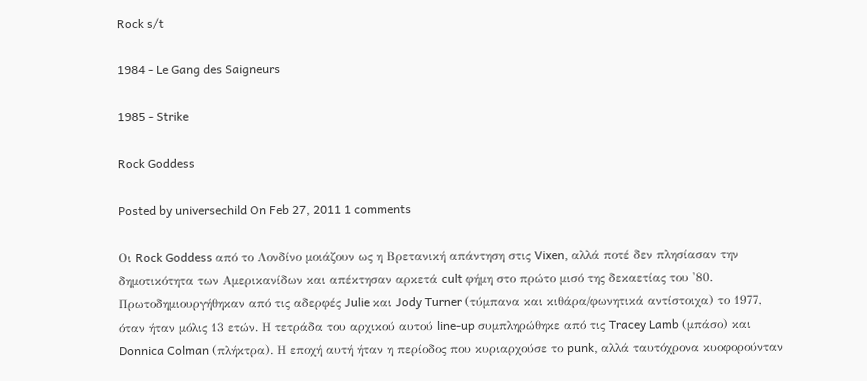Rock s/t

1984 - Le Gang des Saigneurs

1985 - Strike

Rock Goddess

Posted by universechild On Feb 27, 2011 1 comments

Οι Rock Goddess από το Λονδίνο μοιάζουν ως η Βρετανική απάντηση στις Vixen, αλλά ποτέ δεν πλησίασαν την δημοτικότητα των Αμερικανίδων και απέκτησαν αρκετά cult φήμη στο πρώτο μισό της δεκαετίας του '80. Πρωτοδημιουργήθηκαν από τις αδερφές Julie και Jody Turner (τύμπανα και κιθάρα/φωνητικά αντίστοιχα) το 1977, όταν ήταν μόλις 13 ετών. Η τετράδα του αρχικού αυτού line-up συμπληρώθηκε από τις Tracey Lamb (μπάσο) και Donnica Colman (πλήκτρα). Η εποχή αυτή ήταν η περίοδος που κυριαρχούσε το punk, αλλά ταυτόχρονα κυοφορούνταν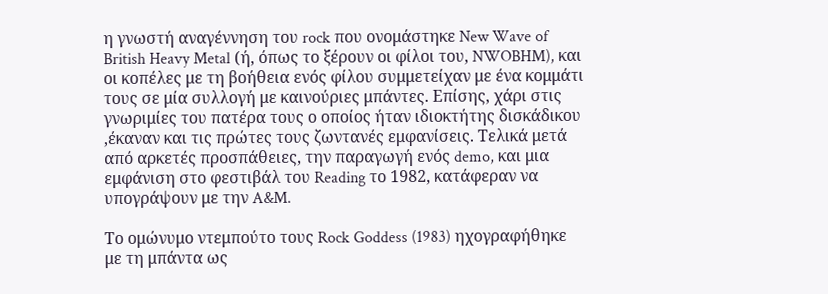η γνωστή αναγέννηση του rock που ονομάστηκε New Wave of British Heavy Metal (ή, όπως το ξέρουν οι φίλοι του, NWOBHM), και οι κοπέλες με τη βοήθεια ενός φίλου συμμετείχαν με ένα κομμάτι τους σε μία συλλογή με καινούριες μπάντες. Επίσης, χάρι στις γνωριμίες του πατέρα τους ο οποίος ήταν ιδιοκτήτης δισκάδικου ,έκαναν και τις πρώτες τους ζωντανές εμφανίσεις. Τελικά μετά από αρκετές προσπάθειες, την παραγωγή ενός demo, και μια εμφάνιση στο φεστιβάλ του Reading το 1982, κατάφεραν να υπογράψουν με την A&M.

Το ομώνυμο ντεμπούτο τους Rock Goddess (1983) ηχογραφήθηκε με τη μπάντα ως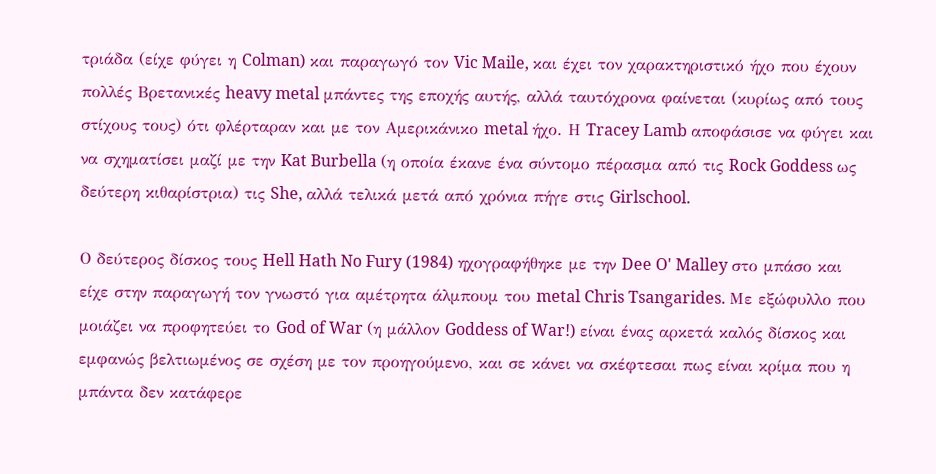τριάδα (είχε φύγει η Colman) και παραγωγό τον Vic Maile, και έχει τον χαρακτηριστικό ήχο που έχουν πολλές Βρετανικές heavy metal μπάντες της εποχής αυτής, αλλά ταυτόχρονα φαίνεται (κυρίως από τους στίχους τους) ότι φλέρταραν και με τον Αμερικάνικο metal ήχο. Η Tracey Lamb αποφάσισε να φύγει και να σχηματίσει μαζί με την Kat Burbella (η οποία έκανε ένα σύντομο πέρασμα από τις Rock Goddess ως δεύτερη κιθαρίστρια) τις She, αλλά τελικά μετά από χρόνια πήγε στις Girlschool.

Ο δεύτερος δίσκος τους Hell Hath No Fury (1984) ηχογραφήθηκε με την Dee O' Malley στο μπάσο και είχε στην παραγωγή τον γνωστό για αμέτρητα άλμπουμ του metal Chris Tsangarides. Με εξώφυλλο που μοιάζει να προφητεύει το God of War (η μάλλον Goddess of War!) είναι ένας αρκετά καλός δίσκος και εμφανώς βελτιωμένος σε σχέση με τον προηγούμενο, και σε κάνει να σκέφτεσαι πως είναι κρίμα που η μπάντα δεν κατάφερε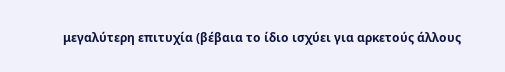μεγαλύτερη επιτυχία (βέβαια το ίδιο ισχύει για αρκετούς άλλους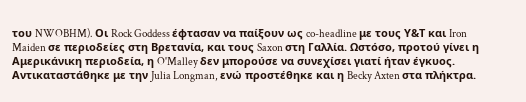του NWOBHM). Οι Rock Goddess έφτασαν να παίξουν ως co-headline με τους Υ&Τ και Iron Maiden σε περιοδείες στη Βρετανία, και τους Saxon στη Γαλλία. Ωστόσο, προτού γίνει η Αμερικάνικη περιοδεία, η O'Malley δεν μπορούσε να συνεχίσει γιατί ήταν έγκυος. Αντικαταστάθηκε με την Julia Longman, ενώ προστέθηκε και η Becky Axten στα πλήκτρα.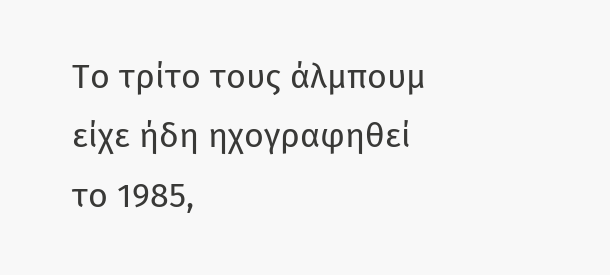Το τρίτο τους άλμπουμ είχε ήδη ηχογραφηθεί το 1985,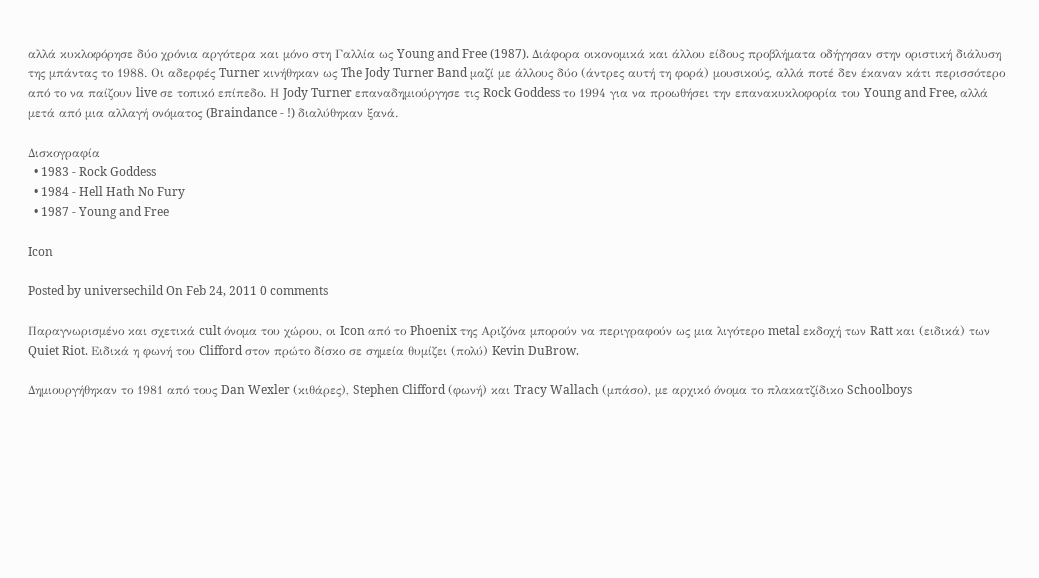αλλά κυκλοφόρησε δύο χρόνια αργότερα και μόνο στη Γαλλία ως Young and Free (1987). Διάφορα οικονομικά και άλλου είδους προβλήματα οδήγησαν στην οριστική διάλυση της μπάντας το 1988. Οι αδερφές Turner κινήθηκαν ως The Jody Turner Band μαζί με άλλους δύο (άντρες αυτή τη φορά) μουσικούς, αλλά ποτέ δεν έκαναν κάτι περισσότερο από το να παίζουν live σε τοπικό επίπεδο. Η Jody Turner επαναδημιούργησε τις Rock Goddess το 1994 για να προωθήσει την επανακυκλοφορία του Young and Free, αλλά μετά από μια αλλαγή ονόματος (Braindance - !) διαλύθηκαν ξανά.

Δισκογραφία
  • 1983 - Rock Goddess
  • 1984 - Hell Hath No Fury
  • 1987 - Young and Free

Icon

Posted by universechild On Feb 24, 2011 0 comments

Παραγνωρισμένο και σχετικά cult όνομα του χώρου, οι Icon από το Phoenix της Αριζόνα μπορούν να περιγραφούν ως μια λιγότερο metal εκδοχή των Ratt και (ειδικά) των Quiet Riot. Ειδικά η φωνή του Clifford στον πρώτο δίσκο σε σημεία θυμίζει (πολύ) Kevin DuBrow.

Δημιουργήθηκαν το 1981 από τους Dan Wexler (κιθάρες), Stephen Clifford (φωνή) και Tracy Wallach (μπάσο), με αρχικό όνομα το πλακατζίδικο Schoolboys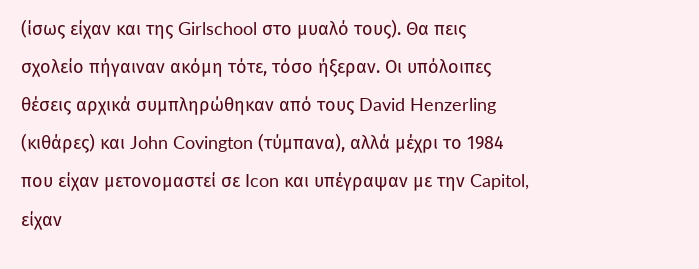(ίσως είχαν και της Girlschool στο μυαλό τους). Θα πεις σχολείο πήγαιναν ακόμη τότε, τόσο ήξεραν. Οι υπόλοιπες θέσεις αρχικά συμπληρώθηκαν από τους David Henzerling (κιθάρες) και John Covington (τύμπανα), αλλά μέχρι το 1984 που είχαν μετονομαστεί σε Icon και υπέγραψαν με την Capitol, είχαν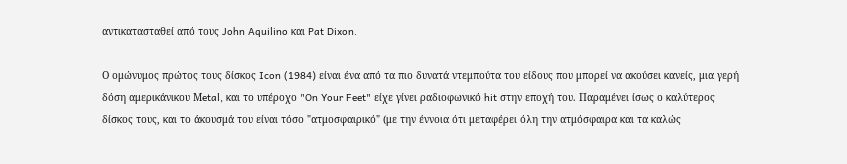αντικατασταθεί από τους John Aquilino και Pat Dixon.

Ο ομώνυμος πρώτος τους δίσκος Icon (1984) είναι ένα από τα πιο δυνατά ντεμπούτα του είδους που μπορεί να ακούσει κανείς, μια γερή δόση αμερικάνικου Μetal, και το υπέροχο "On Your Feet" είχε γίνει ραδιοφωνικό hit στην εποχή του. Παραμένει ίσως ο καλύτερος δίσκος τους, και το άκουσμά του είναι τόσο "ατμοσφαιρικό" (με την έννοια ότι μεταφέρει όλη την ατμόσφαιρα και τα καλώς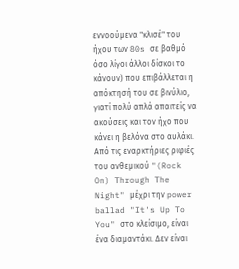εννοούμενα "κλισέ" του ήχου των 80s σε βαθμό όσο λίγοι άλλοι δίσκοι το κάνουν) που επιβάλλεται η απόκτησή του σε βινύλιο, γιατί πολύ απλά απαιτείς να ακούσεις και τον ήχο που κάνει η βελόνα στο αυλάκι. Από τις εναρκτήριες ριφιές του ανθεμικού "(Rock On) Through The Night" μέχρι την power ballad "It's Up To You" στο κλείσιμο, είναι ένα διαμαντάκι. Δεν είναι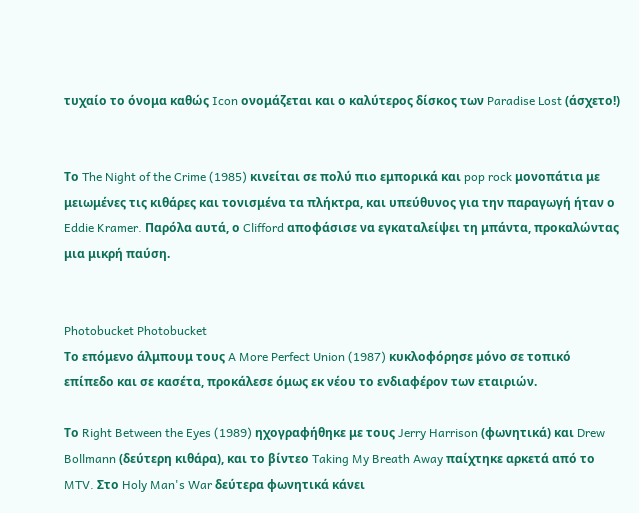τυχαίο το όνομα καθώς Icon ονομάζεται και ο καλύτερος δίσκος των Paradise Lost (άσχετο!)


Το The Night of the Crime (1985) κινείται σε πολύ πιο εμπορικά και pop rock μονοπάτια με μειωμένες τις κιθάρες και τονισμένα τα πλήκτρα, και υπεύθυνος για την παραγωγή ήταν ο Eddie Kramer. Παρόλα αυτά, ο Clifford αποφάσισε να εγκαταλείψει τη μπάντα, προκαλώντας μια μικρή παύση.


Photobucket Photobucket
Το επόμενο άλμπουμ τους A More Perfect Union (1987) κυκλοφόρησε μόνο σε τοπικό επίπεδο και σε κασέτα, προκάλεσε όμως εκ νέου το ενδιαφέρον των εταιριών.

Το Right Between the Eyes (1989) ηχογραφήθηκε με τους Jerry Harrison (φωνητικά) και Drew Bollmann (δεύτερη κιθάρα), και το βίντεο Taking My Breath Away παίχτηκε αρκετά από το MTV. Στο Holy Man's War δεύτερα φωνητικά κάνει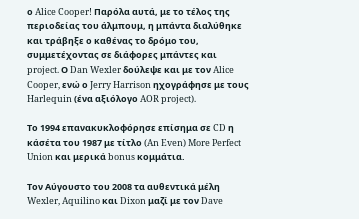ο Alice Cooper! Παρόλα αυτά, με το τέλος της περιοδείας του άλμπουμ, η μπάντα διαλύθηκε και τράβηξε ο καθένας το δρόμο του, συμμετέχοντας σε διάφορες μπάντες και project. Ο Dan Wexler δούλεψε και με τον Alice Cooper, ενώ ο Jerry Harrison ηχογράφησε με τους Harlequin (ένα αξιόλογο AOR project).

Το 1994 επανακυκλοφόρησε επίσημα σε CD η κάσέτα του 1987 με τίτλο (An Even) More Perfect Union και μερικά bonus κομμάτια.

Τον Αύγουστο του 2008 τα αυθεντικά μέλη Wexler, Aquilino και Dixon μαζί με τον Dave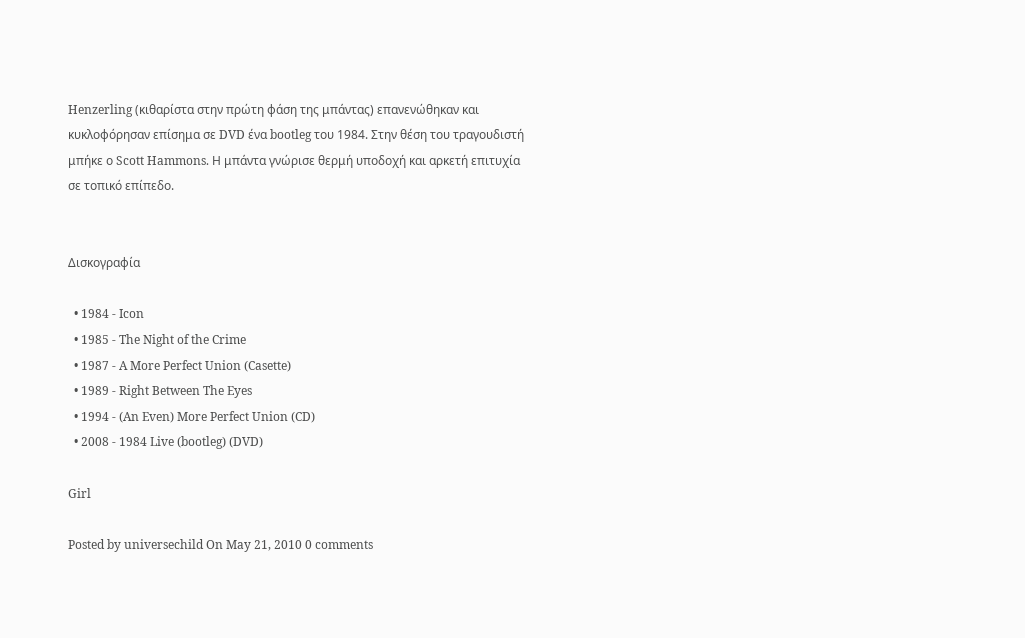Henzerling (κιθαρίστα στην πρώτη φάση της μπάντας) επανενώθηκαν και κυκλοφόρησαν επίσημα σε DVD ένα bootleg του 1984. Στην θέση του τραγουδιστή μπήκε ο Scott Hammons. Η μπάντα γνώρισε θερμή υποδοχή και αρκετή επιτυχία σε τοπικό επίπεδο.


Δισκογραφία

  • 1984 - Icon
  • 1985 - The Night of the Crime
  • 1987 - A More Perfect Union (Casette)
  • 1989 - Right Between The Eyes
  • 1994 - (An Even) More Perfect Union (CD)
  • 2008 - 1984 Live (bootleg) (DVD)

Girl

Posted by universechild On May 21, 2010 0 comments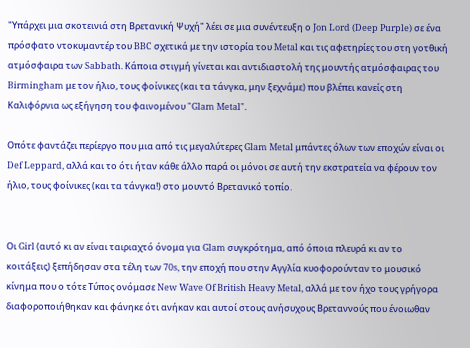"Υπάρχει μια σκοτεινιά στη Βρετανική Ψυχή" λέει σε μια συνέντευξη ο Jon Lord (Deep Purple) σε ένα πρόσφατο ντοκυμαντέρ του BBC σχετικά με την ιστορία του Metal και τις αφετηρίες του στη γοτθική ατμόσφαιρα των Sabbath. Κάποια στιγμή γίνεται και αντιδιαστολή της μουντής ατμόσφαιρας του Birmingham με τον ήλιο, τους φοίνικες (και τα τάνγκα, μην ξεχνάμε) που βλέπει κανείς στη Καλιφόρνια ως εξήγηση του φαινομένου "Glam Metal".

Οπότε φαντάζει περίεργο που μια από τις μεγαλύτερες Glam Metal μπάντες όλων των εποχών είναι οι Def Leppard, αλλά και το ότι ήταν κάθε άλλο παρά οι μόνοι σε αυτή την εκστρατεία να φέρουν τον ήλιο, τους φοίνικες (και τα τάνγκα!) στο μουντό Βρετανικό τοπίο.


Οι Girl (αυτό κι αν είναι ταιριαχτό όνομα για Glam συγκρότημα, από όποια πλευρά κι αν το κοιτάξεις) ξεπήδησαν στα τέλη των 70s, την εποχή που στην Αγγλία κυοφορούνταν το μουσικό κίνημα που ο τότε Τύπος ονόμασε New Wave Of British Heavy Metal, αλλά με τον ήχο τους γρήγορα διαφοροποιήθηκαν και φάνηκε ότι ανήκαν και αυτοί στους ανήσυχους Βρεταννούς που ένοιωθαν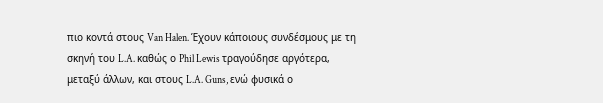πιο κοντά στους Van Halen. Έχουν κάποιους συνδέσμους με τη σκηνή του L.A. καθώς ο Phil Lewis τραγούδησε αργότερα, μεταξύ άλλων, και στους L.A. Guns, ενώ φυσικά ο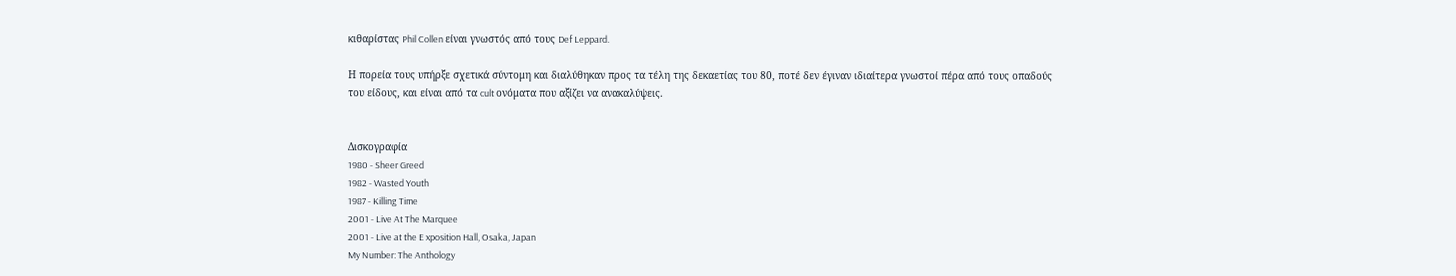κιθαρίστας Phil Collen είναι γνωστός από τους Def Leppard.

Η πορεία τους υπήρξε σχετικά σύντομη και διαλύθηκαν προς τα τέλη της δεκαετίας του 80, ποτέ δεν έγιναν ιδιαίτερα γνωστοί πέρα από τους οπαδούς του είδους, και είναι από τα cult ονόματα που αξίζει να ανακαλύψεις.


Δισκογραφία
1980 - Sheer Greed
1982 - Wasted Youth
1987 - Killing Time
2001 - Live At The Marquee
2001 - Live at the E xposition Hall, Osaka, Japan
My Number: The Anthology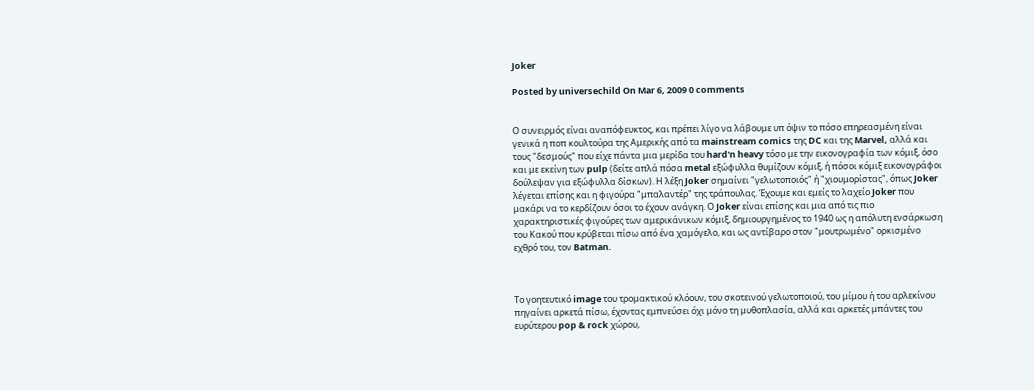Joker

Posted by universechild On Mar 6, 2009 0 comments


Ο συνειρμός είναι αναπόφευκτος, και πρέπει λίγο να λάβουμε υπ όψιν το πόσο επηρεασμένη είναι γενικά η ποπ κουλτούρα της Αμερικής από τα mainstream comics της DC και της Marvel, αλλά και τους "δεσμούς" που είχε πάντα μια μερίδα του hard'n heavy τόσο με την εικονογραφία των κόμιξ, όσο και με εκείνη των pulp (δείτε απλά πόσα metal εξώφυλλα θυμίζουν κόμιξ, ή πόσοι κόμιξ εικονογράφοι δούλεψαν για εξώφυλλα δίσκων). Η λέξη Joker σημαίνει "γελωτοποιός" ή "χιουμορίστας", όπως Joker λέγεται επίσης και η φιγούρα "μπαλαντέρ" της τράπουλας. Έχουμε και εμείς το λαχείο Joker που μακάρι να το κερδίζουν όσοι το έχουν ανάγκη. Ο Joker είναι επίσης και μια από τις πιο χαρακτηριστικές φιγούρες των αμερικάνικων κόμιξ, δημιουργημένος το 1940 ως η απόλυτη ενσάρκωση του Κακού που κρύβεται πίσω από ένα χαμόγελο, και ως αντίβαρο στον "μουτρωμένο" ορκισμένο εχθρό του, τον Batman.



Το γοητευτικό image του τρομακτικού κλόουν, του σκοτεινού γελωτοποιού, του μίμου ή του αρλεκίνου πηγαίνει αρκετά πίσω, έχοντας εμπνεύσει όχι μόνο τη μυθοπλασία, αλλά και αρκετές μπάντες του ευρύτερου pop & rock χώρου,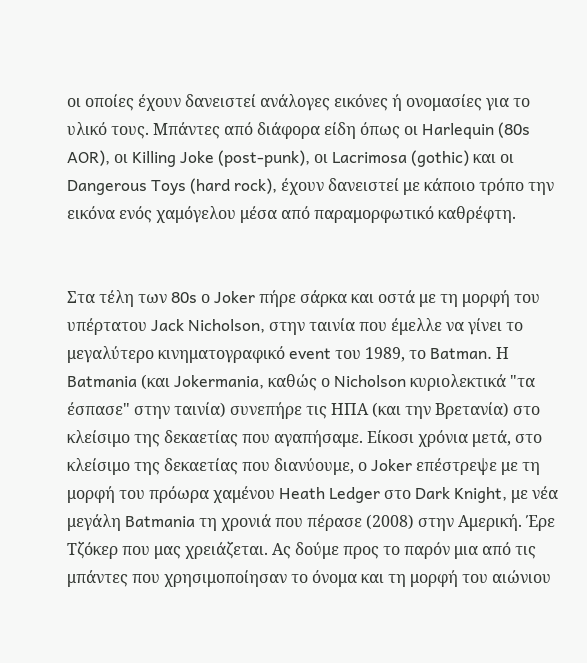οι οποίες έχουν δανειστεί ανάλογες εικόνες ή ονομασίες για το υλικό τους. Μπάντες από διάφορα είδη όπως οι Harlequin (80s AOR), οι Killing Joke (post-punk), οι Lacrimosa (gothic) και οι Dangerous Toys (hard rock), έχουν δανειστεί με κάποιο τρόπο την εικόνα ενός χαμόγελου μέσα από παραμορφωτικό καθρέφτη.


Στα τέλη των 80s ο Joker πήρε σάρκα και οστά με τη μορφή του υπέρτατου Jack Nicholson, στην ταινία που έμελλε να γίνει το μεγαλύτερο κινηματογραφικό event του 1989, το Batman. Η Batmania (και Jokermania, καθώς ο Nicholson κυριολεκτικά "τα έσπασε" στην ταινία) συνεπήρε τις ΗΠΑ (και την Βρετανία) στο κλείσιμο της δεκαετίας που αγαπήσαμε. Είκοσι χρόνια μετά, στο κλείσιμο της δεκαετίας που διανύουμε, ο Joker επέστρεψε με τη μορφή του πρόωρα χαμένου Heath Ledger στο Dark Knight, με νέα μεγάλη Batmania τη χρονιά που πέρασε (2008) στην Αμερική. Έρε Τζόκερ που μας χρειάζεται. Ας δούμε προς το παρόν μια από τις μπάντες που χρησιμοποίησαν το όνομα και τη μορφή του αιώνιου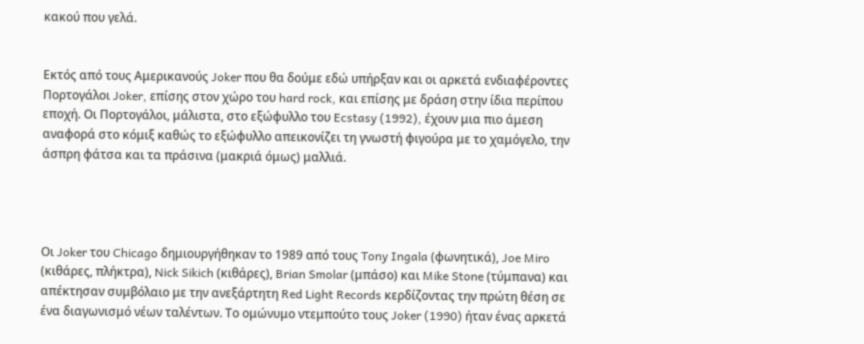κακού που γελά.


Εκτός από τους Αμερικανούς Joker που θα δούμε εδώ υπήρξαν και οι αρκετά ενδιαφέροντες Πορτογάλοι Joker, επίσης στον χώρο του hard rock, και επίσης με δράση στην ίδια περίπου εποχή. Οι Πορτογάλοι, μάλιστα, στο εξώφυλλο του Ecstasy (1992), έχουν μια πιο άμεση αναφορά στο κόμιξ καθώς το εξώφυλλο απεικονίζει τη γνωστή φιγούρα με το χαμόγελο, την άσπρη φάτσα και τα πράσινα (μακριά όμως) μαλλιά.




Οι Joker του Chicago δημιουργήθηκαν το 1989 από τους Tony Ingala (φωνητικά), Joe Miro (κιθάρες, πλήκτρα), Nick Sikich (κιθάρες), Brian Smolar (μπάσο) και Mike Stone (τύμπανα) και απέκτησαν συμβόλαιο με την ανεξάρτητη Red Light Records κερδίζοντας την πρώτη θέση σε ένα διαγωνισμό νέων ταλέντων. Το ομώνυμο ντεμπούτο τους Joker (1990) ήταν ένας αρκετά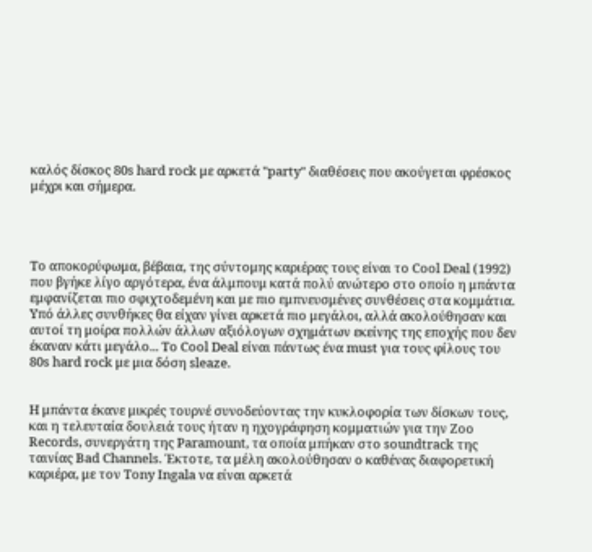καλός δίσκος 80s hard rock με αρκετά "party" διαθέσεις που ακούγεται φρέσκος μέχρι και σήμερα.




Το αποκορύφωμα, βέβαια, της σύντομης καριέρας τους είναι το Cool Deal (1992) που βγήκε λίγο αργότερα, ένα άλμπουμ κατά πολύ ανώτερο στο οποίο η μπάντα εμφανίζεται πιο σφιχτοδεμένη και με πιο εμπνευσμένες συνθέσεις στα κομμάτια. Υπό άλλες συνθήκες θα είχαν γίνει αρκετά πιο μεγάλοι, αλλά ακολούθησαν και αυτοί τη μοίρα πολλών άλλων αξιόλογων σχημάτων εκείνης της εποχής που δεν έκαναν κάτι μεγάλο... Το Cool Deal είναι πάντως ένα must για τους φίλους του 80s hard rock με μια δόση sleaze.


Η μπάντα έκανε μικρές τουρνέ συνοδεύοντας την κυκλοφορία των δίσκων τους, και η τελευταία δουλειά τους ήταν η ηχογράφηση κομματιών για την Zoo Records, συνεργάτη της Paramount, τα οποία μπήκαν στο soundtrack της ταινίας Bad Channels. Έκτοτε, τα μέλη ακολούθησαν ο καθένας διαφορετική καριέρα, με τον Tony Ingala να είναι αρκετά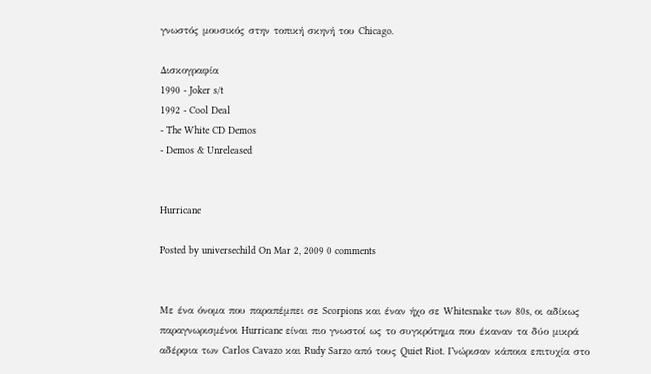γνωστός μουσικός στην τοπική σκηνή του Chicago.

Δισκογραφία
1990 - Joker s/t
1992 - Cool Deal
- The White CD Demos
- Demos & Unreleased


Hurricane

Posted by universechild On Mar 2, 2009 0 comments


Με ένα όνομα που παραπέμπει σε Scorpions και έναν ήχο σε Whitesnake των 80s, οι αδίκως παραγνωρισμένοι Hurricane είναι πιο γνωστοί ως το συγκρότημα που έκαναν τα δύο μικρά αδέρφια των Carlos Cavazo και Rudy Sarzo από τους Quiet Riot. Γνώρισαν κάποια επιτυχία στο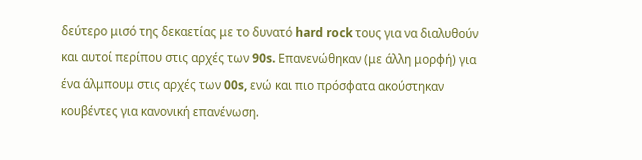δεύτερο μισό της δεκαετίας με το δυνατό hard rock τους για να διαλυθούν και αυτοί περίπου στις αρχές των 90s. Επανενώθηκαν (με άλλη μορφή) για ένα άλμπουμ στις αρχές των 00s, ενώ και πιο πρόσφατα ακούστηκαν κουβέντες για κανονική επανένωση.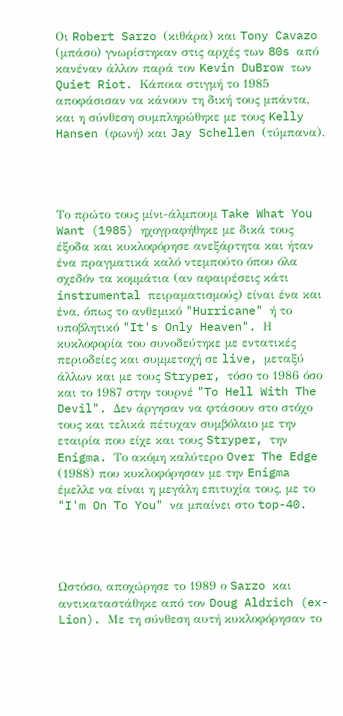Οι Robert Sarzo (κιθάρα) και Tony Cavazo (μπάσο) γνωρίστηκαν στις αρχές των 80s από κανέναν άλλον παρά τον Kevin DuBrow των Quiet Riot. Κάποια στιγμή το 1985 αποφάσισαν να κάνουν τη δική τους μπάντα, και η σύνθεση συμπληρώθηκε με τους Kelly Hansen (φωνή) και Jay Schellen (τύμπανα).




Το πρώτο τους μίνι-άλμπουμ Take What You Want (1985) ηχογραφήθηκε με δικά τους έξοδα και κυκλοφόρησε ανεξάρτητα και ήταν ένα πραγματικά καλό ντεμπούτο όπου όλα σχεδόν τα κομμάτια (αν αφαιρέσεις κάτι instrumental πειραματισμούς) είναι ένα και ένα, όπως το ανθεμικό "Hurricane" ή το υποβλητικό "It's Only Heaven". Η κυκλοφορία του συνοδεύτηκε με εντατικές περιοδείες και συμμετοχή σε live, μεταξύ άλλων και με τους Stryper, τόσο το 1986 όσο και το 1987 στην τουρνέ "To Hell With The Devil". Δεν άργησαν να φτάσουν στο στόχο τους και τελικά πέτυχαν συμβόλαιο με την εταιρία που είχε και τους Stryper, την Enigma. Το ακόμη καλύτερο Over The Edge (1988) που κυκλοφόρησαν με την Enigma έμελλε να είναι η μεγάλη επιτυχία τους, με το "I'm On To You" να μπαίνει στο top-40.




Ωστόσο, αποχώρησε το 1989 ο Sarzo και αντικαταστάθηκε από τον Doug Aldrich (ex-Lion). Με τη σύνθεση αυτή κυκλοφόρησαν το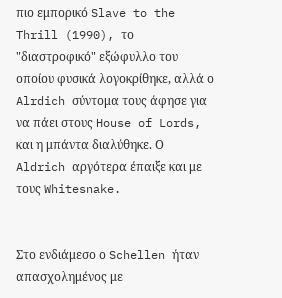πιο εμπορικό Slave to the Thrill (1990), το "διαστροφικό" εξώφυλλο του οποίου φυσικά λογοκρίθηκε, αλλά ο Alrdich σύντομα τους άφησε για να πάει στους House of Lords, και η μπάντα διαλύθηκε. Ο Aldrich αργότερα έπαιξε και με τους Whitesnake.


Στο ενδιάμεσο ο Schellen ήταν απασχολημένος με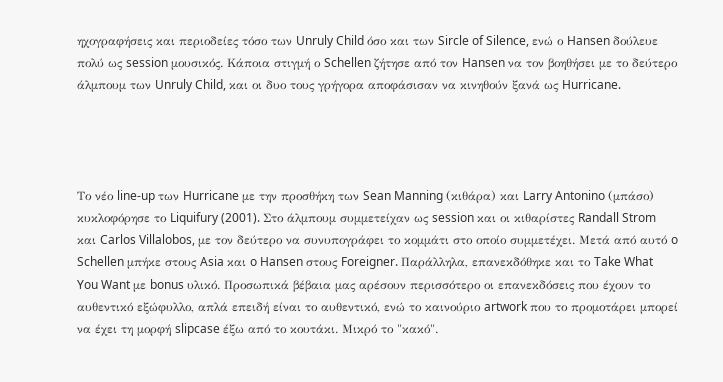ηχογραφήσεις και περιοδείες τόσο των Unruly Child όσο και των Sircle of Silence, ενώ ο Hansen δούλευε πολύ ως session μουσικός. Κάποια στιγμή ο Schellen ζήτησε από τον Hansen να τον βοηθήσει με το δεύτερο άλμπουμ των Unruly Child, και οι δυο τους γρήγορα αποφάσισαν να κινηθούν ξανά ως Hurricane.




Το νέο line-up των Hurricane με την προσθήκη των Sean Manning (κιθάρα) και Larry Antonino (μπάσο) κυκλοφόρησε το Liquifury (2001). Στο άλμπουμ συμμετείχαν ως session και οι κιθαρίστες Randall Strom και Carlos Villalobos, με τον δεύτερο να συνυπογράφει το κομμάτι στο οποίο συμμετέχει. Μετά από αυτό o Schellen μπήκε στους Asia και o Hansen στους Foreigner. Παράλληλα, επανεκδόθηκε και το Take What You Want με bonus υλικό. Προσωπικά βέβαια μας αρέσουν περισσότερο οι επανεκδόσεις που έχουν το αυθεντικό εξώφυλλο, απλά επειδή είναι το αυθεντικό, ενώ το καινούριο artwork που το προμοτάρει μπορεί να έχει τη μορφή slipcase έξω από το κουτάκι. Μικρό το "κακό".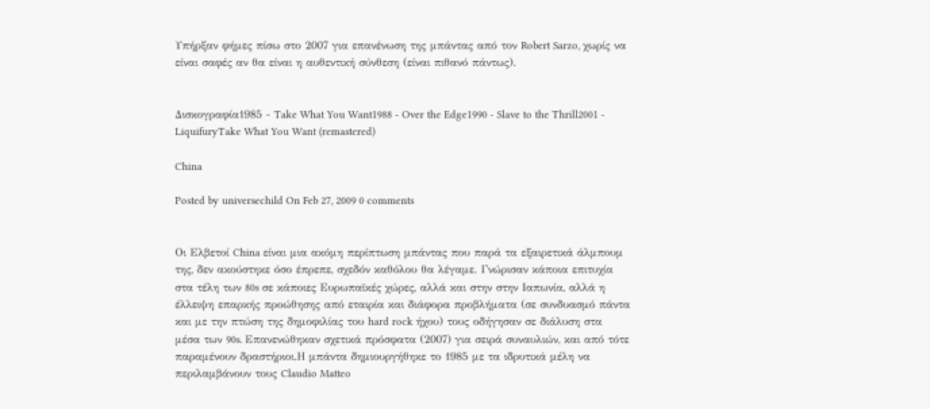Υπήρξαν φήμες πίσω στο 2007 για επανένωση της μπάντας από τον Robert Sarzo, χωρίς να είναι σαφές αν θα είναι η αυθεντική σύνθεση (είναι πιθανό πάντως).


Δισκογραφία1985 - Take What You Want1988 - Over the Edge1990 - Slave to the Thrill2001 - LiquifuryTake What You Want (remastered)

China

Posted by universechild On Feb 27, 2009 0 comments


Οι Ελβετοί China είναι μια ακόμη περίπτωση μπάντας που παρά τα εξαιρετικά άλμπουμ της, δεν ακούστηκε όσο έπρεπε, σχεδόν καθόλου θα λέγαμε. Γνώρισαν κάποια επιτυχία στα τέλη των 80s σε κάποιες Ευρωπαϊκές χώρες, αλλά και στην στην Ιαπωνία, αλλά η έλλειψη επαρκής προώθησης από εταιρία και διάφορα προβλήματα (σε συνδυασμό πάντα και με την πτώση της δημοφιλίας του hard rock ήχου) τους οδήγησαν σε διάλυση στα μέσα των 90s. Επανενώθηκαν σχετικά πρόσφατα (2007) για σειρά συναυλιών, και από τότε παραμένουν δραστήριοι.Η μπάντα δημιουργήθηκε το 1985 με τα ιδρυτικά μέλη να περιλαμβάνουν τους Claudio Matteo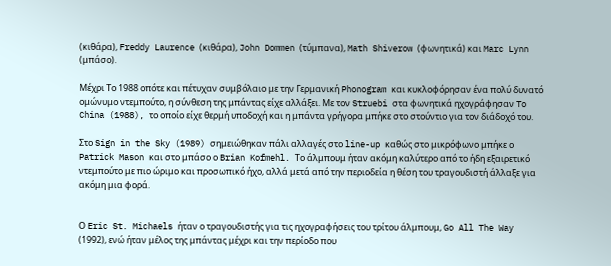(κιθάρα), Freddy Laurence (κιθάρα), John Dommen (τύμπανα), Math Shiverow (φωνητικά) και Marc Lynn (μπάσο).

Μέχρι Το 1988 οπότε και πέτυχαν συμβόλαιο με την Γερμανική Phonogram και κυκλοφόρησαν ένα πολύ δυνατό ομώνυμο ντεμπούτο, η σύνθεση της μπάντας είχε αλλάξει. Με τον Struebi στα φωνητικά ηχογράφησαν To China (1988), το οποίο είχε θερμή υποδοχή και η μπάντα γρήγορα μπήκε στο στούντιο για τον διάδοχό του.

Στο Sign in the Sky (1989) σημειώθηκαν πάλι αλλαγές στο line-up καθώς στο μικρόφωνο μπήκε ο Patrick Mason και στο μπάσο ο Brian Kofmehl. Το άλμπουμ ήταν ακόμη καλύτερο από το ήδη εξαιρετικό ντεμπούτο με πιο ώριμο και προσωπικό ήχο, αλλά μετά από την περιοδεία η θέση του τραγουδιστή άλλαξε για ακόμη μια φορά.


Ο Eric St. Michaels ήταν ο τραγουδιστής για τις ηχογραφήσεις του τρίτου άλμπουμ, Go All The Way (1992), ενώ ήταν μέλος της μπάντας μέχρι και την περίοδο που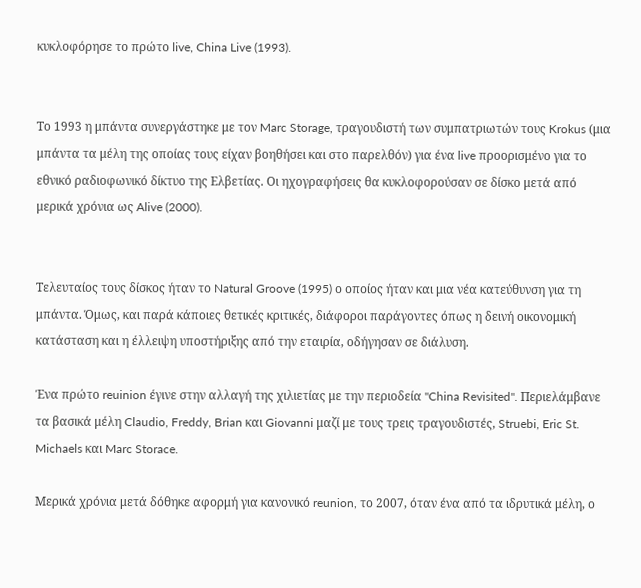κυκλοφόρησε το πρώτο live, China Live (1993).


Το 1993 η μπάντα συνεργάστηκε με τον Marc Storage, τραγουδιστή των συμπατριωτών τους Krokus (μια μπάντα τα μέλη της οποίας τους είχαν βοηθήσει και στο παρελθόν) για ένα live προορισμένο για το εθνικό ραδιοφωνικό δίκτυο της Ελβετίας. Οι ηχογραφήσεις θα κυκλοφορούσαν σε δίσκο μετά από μερικά χρόνια ως Alive (2000).


Τελευταίος τους δίσκος ήταν το Natural Groove (1995) ο οποίος ήταν και μια νέα κατεύθυνση για τη μπάντα. Όμως, και παρά κάποιες θετικές κριτικές, διάφοροι παράγοντες όπως η δεινή οικονομική κατάσταση και η έλλειψη υποστήριξης από την εταιρία, οδήγησαν σε διάλυση.

Ένα πρώτο reuinion έγινε στην αλλαγή της χιλιετίας με την περιοδεία "China Revisited". Περιελάμβανε τα βασικά μέλη Claudio, Freddy, Brian και Giovanni μαζί με τους τρεις τραγουδιστές, Struebi, Eric St. Michaels και Marc Storace.

Μερικά χρόνια μετά δόθηκε αφορμή για κανονικό reunion, το 2007, όταν ένα από τα ιδρυτικά μέλη, ο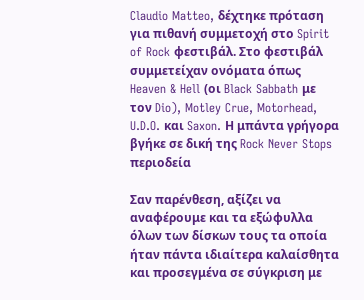Claudio Matteo, δέχτηκε πρόταση για πιθανή συμμετοχή στο Spirit of Rock φεστιβάλ. Στο φεστιβάλ συμμετείχαν ονόματα όπως Heaven & Hell (οι Black Sabbath με τον Dio), Motley Crue, Motorhead, U.D.O. και Saxon. Η μπάντα γρήγορα βγήκε σε δική της Rock Never Stops περιοδεία

Σαν παρένθεση, αξίζει να αναφέρουμε και τα εξώφυλλα όλων των δίσκων τους τα οποία ήταν πάντα ιδιαίτερα καλαίσθητα και προσεγμένα σε σύγκριση με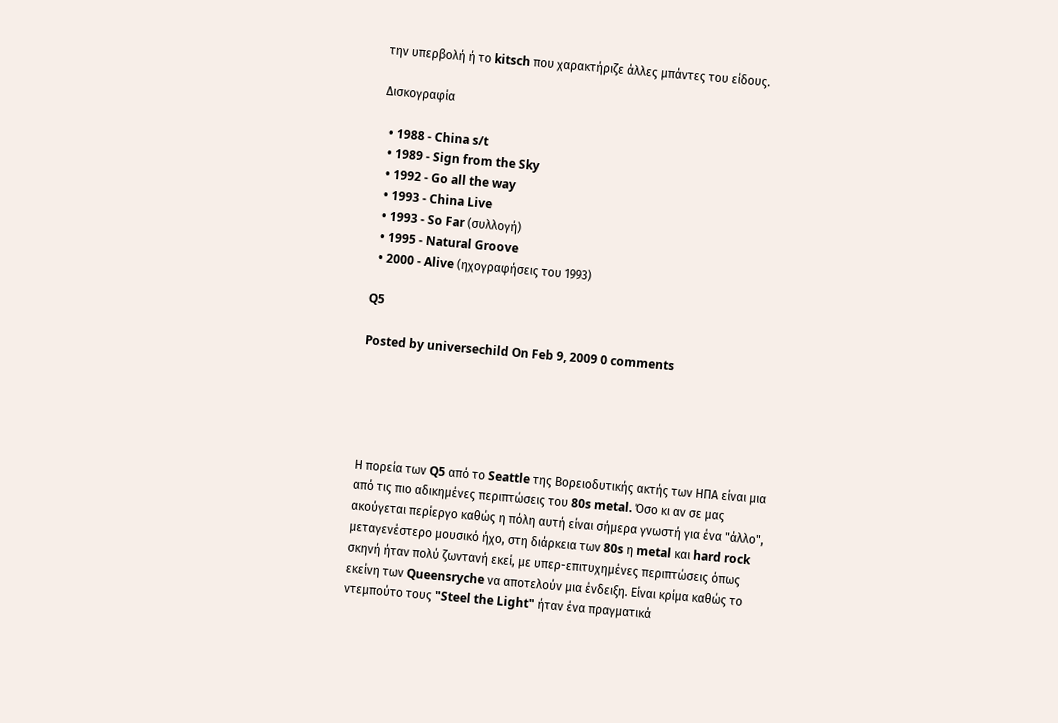την υπερβολή ή το kitsch που χαρακτήριζε άλλες μπάντες του είδους.

Δισκογραφία

  • 1988 - China s/t
  • 1989 - Sign from the Sky
  • 1992 - Go all the way
  • 1993 - China Live
  • 1993 - So Far (συλλογή)
  • 1995 - Natural Groove
  • 2000 - Alive (ηχογραφήσεις του 1993)

Q5

Posted by universechild On Feb 9, 2009 0 comments





Η πορεία των Q5 από το Seattle της Βορειοδυτικής ακτής των ΗΠΑ είναι μια από τις πιο αδικημένες περιπτώσεις του 80s metal. Όσο κι αν σε μας ακούγεται περίεργο καθώς η πόλη αυτή είναι σήμερα γνωστή για ένα "άλλο", μεταγενέστερο μουσικό ήχο, στη διάρκεια των 80s η metal και hard rock σκηνή ήταν πολύ ζωντανή εκεί, με υπερ-επιτυχημένες περιπτώσεις όπως εκείνη των Queensryche να αποτελούν μια ένδειξη. Είναι κρίμα καθώς το ντεμπούτο τους "Steel the Light" ήταν ένα πραγματικά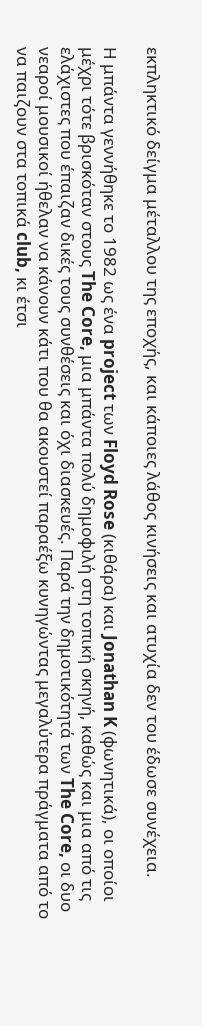εκπληκτικό δείγμα μέταλλου της εποχής, και κάποιες λάθος κινήσεις και ατυχία δεν του έδωσε συνέχεια.

Η μπάντα γεννήθηκε το 1982 ως ένα project των Floyd Rose (κιθάρα) και Jonathan K (φωνητικά), οι οποίοι μέχρι τότε βρισκόταν στους The Core, μια μπάντα πολύ δημοφιλή στη τοπική σκηνή, καθώς και μια από τις ελάχιστες που έπαιζαν δικές τους συνθέσεις και όχι διασκευές. Παρά την δημοτικότητά των The Core, οι δυο νεαροί μουσικοί ήθελαν να κάνουν κάτι που θα ακουστεί παραέξω κυνηγώντας μεγαλύτερα πράγματα από το να παιζουν στα τοπικά club, κι έτσι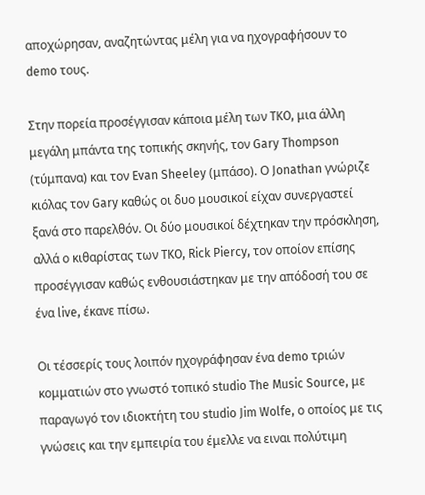αποχώρησαν, αναζητώντας μέλη για να ηχογραφήσουν το demo τους.

Στην πορεία προσέγγισαν κάποια μέλη των TKO, μια άλλη μεγάλη μπάντα της τοπικής σκηνής, τον Gary Thompson (τύμπανα) και τον Evan Sheeley (μπάσο). Ο Jonathan γνώριζε κιόλας τον Gary καθώς οι δυο μουσικοί είχαν συνεργαστεί ξανά στο παρελθόν. Οι δύο μουσικοί δέχτηκαν την πρόσκληση, αλλά ο κιθαρίστας των TKO, Rick Piercy, τον οποίον επίσης προσέγγισαν καθώς ενθουσιάστηκαν με την απόδοσή του σε ένα live, έκανε πίσω.

Οι τέσσερίς τους λοιπόν ηχογράφησαν ένα demo τριών κομματιών στο γνωστό τοπικό studio The Music Source, με παραγωγό τον ιδιοκτήτη του studio Jim Wolfe, ο οποίος με τις γνώσεις και την εμπειρία του έμελλε να ειναι πολύτιμη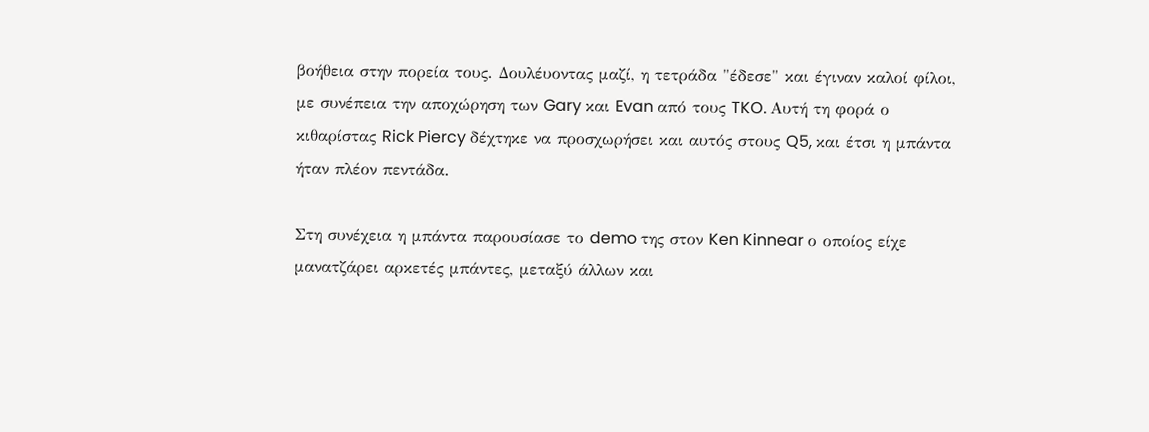βοήθεια στην πορεία τους. Δουλέυοντας μαζί, η τετράδα "έδεσε" και έγιναν καλοί φίλοι, με συνέπεια την αποχώρηση των Gary και Evan από τους TKO. Αυτή τη φορά ο κιθαρίστας Rick Piercy δέχτηκε να προσχωρήσει και αυτός στους Q5, και έτσι η μπάντα ήταν πλέον πεντάδα.

Στη συνέχεια η μπάντα παρουσίασε το demo της στον Ken Kinnear ο οποίος είχε μανατζάρει αρκετές μπάντες, μεταξύ άλλων και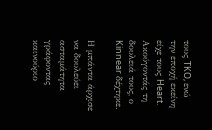τους TKO, ενώ την εποχή εκείνη είχε τους Heart. Ακούγοντάς τη δουλειά τους, ο Kinnear δέχτηκε.

Η μπάντα άρχισε να δουλεύει ασταμάτητα γράφοντας καινούριο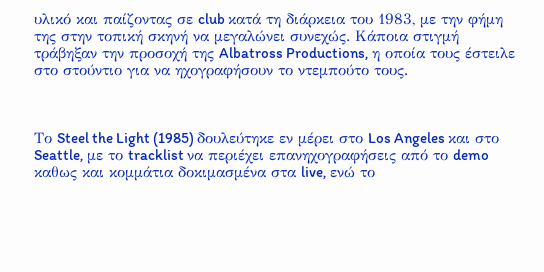υλικό και παίζοντας σε club κατά τη διάρκεια του 1983, με την φήμη της στην τοπική σκηνή να μεγαλώνει συνεχώς. Κάποια στιγμή τράβηξαν την προσοχή της Albatross Productions, η οποία τους έστειλε στο στούντιο για να ηχογραφήσουν το ντεμπούτο τους.



Το Steel the Light (1985) δουλεύτηκε εν μέρει στο Los Angeles και στο Seattle, με το tracklist να περιέχει επανηχογραφήσεις από το demo καθως και κομμάτια δοκιμασμένα στα live, ενώ το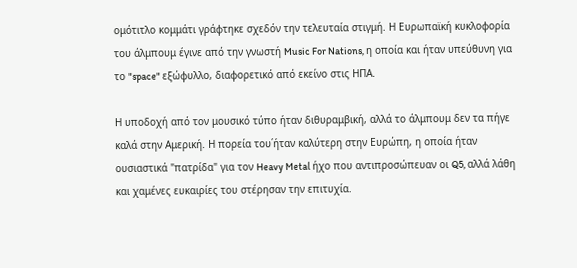ομότιτλο κομμάτι γράφτηκε σχεδόν την τελευταία στιγμή. Η Ευρωπαϊκή κυκλοφορία του άλμπουμ έγινε από την γνωστή Music For Nations, η οποία και ήταν υπεύθυνη για το "space" εξώφυλλο, διαφορετικό από εκείνο στις ΗΠΑ.

Η υποδοχή από τον μουσικό τύπο ήταν διθυραμβική, αλλά το άλμπουμ δεν τα πήγε καλά στην Αμερική. Η πορεία του΄ήταν καλύτερη στην Ευρώπη, η οποία ήταν ουσιαστικά "πατρίδα" για τον Heavy Metal ήχο που αντιπροσώπευαν οι Q5, αλλά λάθη και χαμένες ευκαιρίες του στέρησαν την επιτυχία.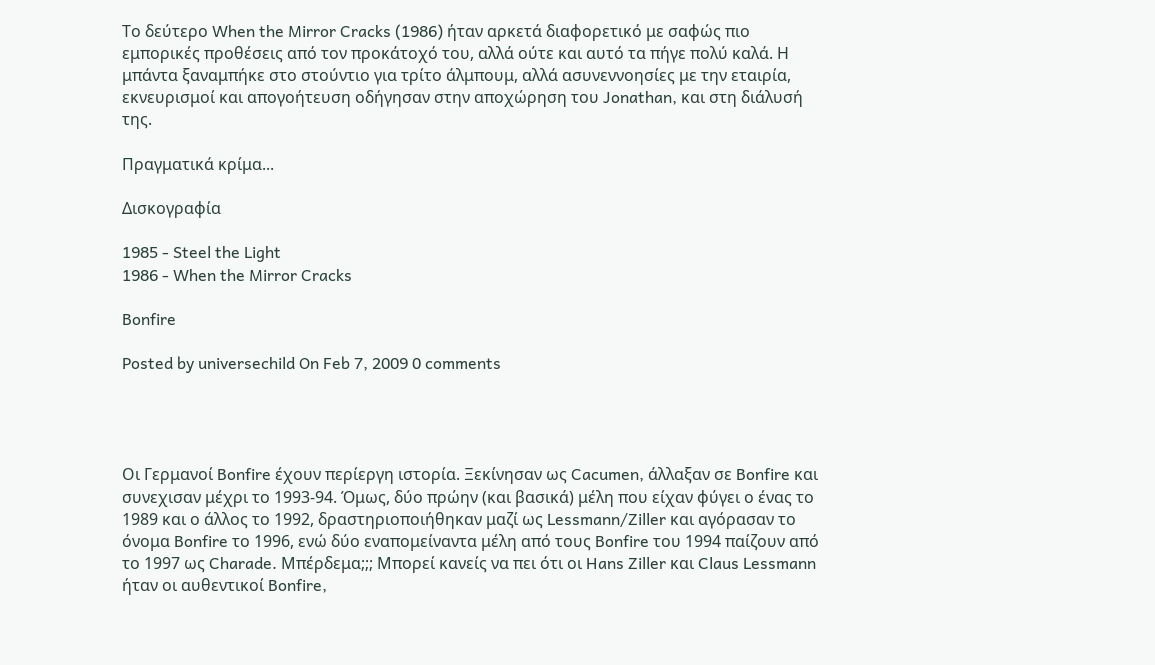Το δεύτερο When the Mirror Cracks (1986) ήταν αρκετά διαφορετικό με σαφώς πιο εμπορικές προθέσεις από τον προκάτοχό του, αλλά ούτε και αυτό τα πήγε πολύ καλά. Η μπάντα ξαναμπήκε στο στούντιο για τρίτο άλμπουμ, αλλά ασυνεννοησίες με την εταιρία, εκνευρισμοί και απογοήτευση οδήγησαν στην αποχώρηση του Jonathan, και στη διάλυσή της.

Πραγματικά κρίμα...

Δισκογραφία

1985 - Steel the Light
1986 - When the Mirror Cracks

Bonfire

Posted by universechild On Feb 7, 2009 0 comments




Οι Γερμανοί Bonfire έχουν περίεργη ιστορία. Ξεκίνησαν ως Cacumen, άλλαξαν σε Bonfire και συνεχισαν μέχρι το 1993-94. Όμως, δύο πρώην (και βασικά) μέλη που είχαν φύγει ο ένας το 1989 και ο άλλος το 1992, δραστηριοποιήθηκαν μαζί ως Lessmann/Ziller και αγόρασαν το όνομα Bonfire το 1996, ενώ δύο εναπομείναντα μέλη από τους Bonfire του 1994 παίζουν από το 1997 ως Charade. Μπέρδεμα;;; Μπορεί κανείς να πει ότι οι Hans Ziller και Claus Lessmann ήταν οι αυθεντικοί Bonfire,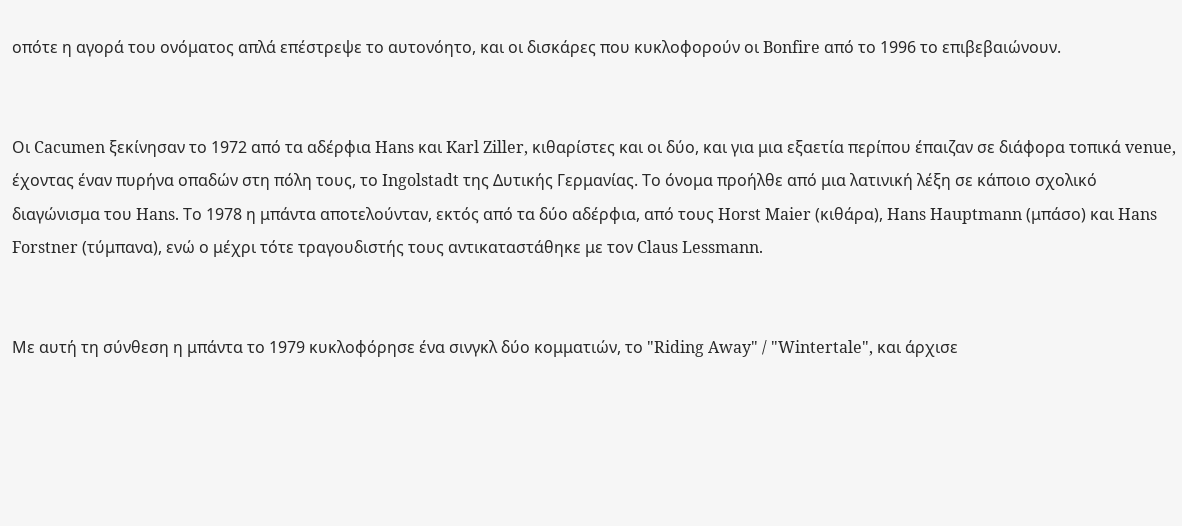οπότε η αγορά του ονόματος απλά επέστρεψε το αυτονόητο, και οι δισκάρες που κυκλοφορούν οι Bonfire από το 1996 το επιβεβαιώνουν.


Οι Cacumen ξεκίνησαν το 1972 από τα αδέρφια Hans και Karl Ziller, κιθαρίστες και οι δύο, και για μια εξαετία περίπου έπαιζαν σε διάφορα τοπικά venue, έχοντας έναν πυρήνα οπαδών στη πόλη τους, το Ingolstadt της Δυτικής Γερμανίας. Το όνομα προήλθε από μια λατινική λέξη σε κάποιο σχολικό διαγώνισμα του Hans. Το 1978 η μπάντα αποτελούνταν, εκτός από τα δύο αδέρφια, από τους Horst Maier (κιθάρα), Hans Hauptmann (μπάσο) και Hans Forstner (τύμπανα), ενώ ο μέχρι τότε τραγουδιστής τους αντικαταστάθηκε με τον Claus Lessmann.


Με αυτή τη σύνθεση η μπάντα το 1979 κυκλοφόρησε ένα σινγκλ δύο κομματιών, το "Riding Away" / "Wintertale", και άρχισε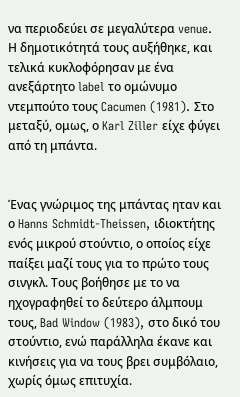να περιοδεύει σε μεγαλύτερα venue. Η δημοτικότητά τους αυξήθηκε, και τελικά κυκλοφόρησαν με ένα ανεξάρτητο label το ομώνυμο ντεμπούτο τους Cacumen (1981). Στο μεταξύ, ομως, ο Karl Ziller είχε φύγει από τη μπάντα.


Ένας γνώριμος της μπάντας ηταν και ο Hanns Schmidt-Theissen, ιδιοκτήτης ενός μικρού στούντιο, ο οποίος είχε παίξει μαζί τους για το πρώτο τους σινγκλ. Τους βοήθησε με το να ηχογραφηθεί το δεύτερο άλμπουμ τους, Bad Window (1983), στο δικό του στούντιο, ενώ παράλληλα έκανε και κινήσεις για να τους βρει συμβόλαιο, χωρίς όμως επιτυχία.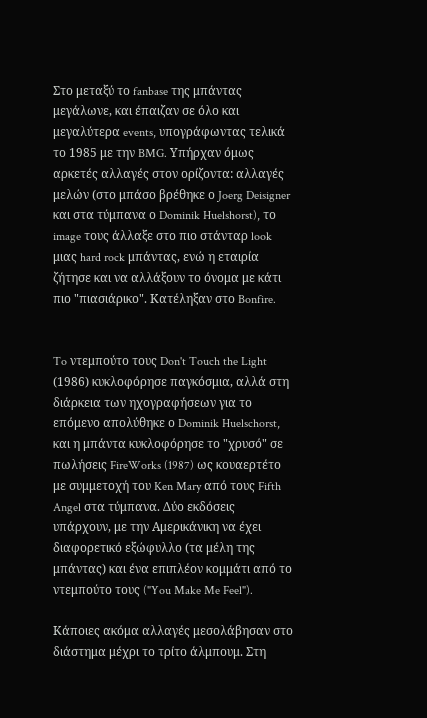Στο μεταξύ το fanbase της μπάντας μεγάλωνε, και έπαιζαν σε όλο και μεγαλύτερα events, υπογράφωντας τελικά το 1985 με την BMG. Υπήρχαν όμως αρκετές αλλαγές στον ορίζοντα: αλλαγές μελών (στο μπάσο βρέθηκε ο Joerg Deisigner και στα τύμπανα ο Dominik Huelshorst), το image τους άλλαξε στο πιο στάνταρ look μιας hard rock μπάντας, ενώ η εταιρία ζήτησε και να αλλάξουν το όνομα με κάτι πιο "πιασιάρικο". Κατέληξαν στο Bonfire.


To ντεμπούτο τους Don't Touch the Light (1986) κυκλοφόρησε παγκόσμια, αλλά στη διάρκεια των ηχογραφήσεων για το επόμενο απολύθηκε ο Dominik Huelschorst, και η μπάντα κυκλοφόρησε το "χρυσό" σε πωλήσεις FireWorks (1987) ως κουαερτέτο με συμμετοχή του Ken Mary από τους Fifth Angel στα τύμπανα. Δύο εκδόσεις υπάρχουν, με την Αμερικάνικη να έχει διαφορετικό εξώφυλλο (τα μέλη της μπάντας) και ένα επιπλέον κομμάτι από το ντεμπούτο τους ("You Make Me Feel").

Κάποιες ακόμα αλλαγές μεσολάβησαν στο διάστημα μέχρι το τρίτο άλμπουμ. Στη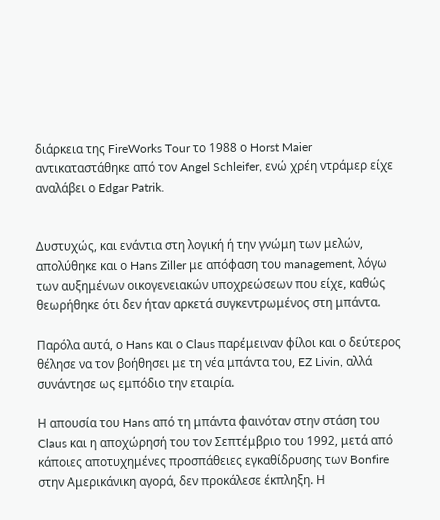διάρκεια της FireWorks Tour το 1988 ο Horst Maier αντικαταστάθηκε από τον Angel Schleifer, ενώ χρέη ντράμερ είχε αναλάβει ο Edgar Patrik.


Δυστυχώς, και ενάντια στη λογική ή την γνώμη των μελών, απολύθηκε και ο Hans Ziller με απόφαση του management, λόγω των αυξημένων οικογενειακών υποχρεώσεων που είχε, καθώς θεωρήθηκε ότι δεν ήταν αρκετά συγκεντρωμένος στη μπάντα.

Παρόλα αυτά, ο Hans και ο Claus παρέμειναν φίλοι και ο δεύτερος θέλησε να τον βοήθησει με τη νέα μπάντα του, EZ Livin, αλλά συνάντησε ως εμπόδιο την εταιρία.

Η απουσία του Hans από τη μπάντα φαινόταν στην στάση του Claus και η αποχώρησή του τον Σεπτέμβριο του 1992, μετά από κάποιες αποτυχημένες προσπάθειες εγκαθίδρυσης των Bonfire στην Αμερικάνικη αγορά, δεν προκάλεσε έκπληξη. Η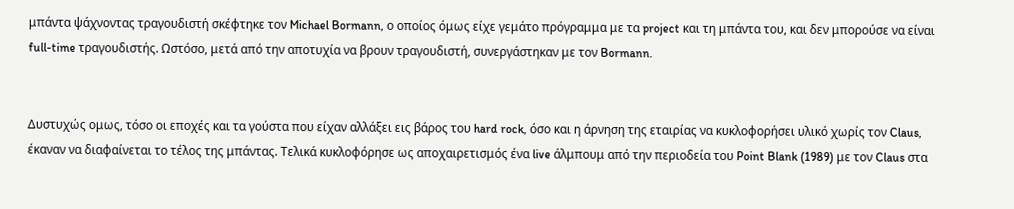μπάντα ψάχνοντας τραγουδιστή σκέφτηκε τον Michael Bormann, ο οποίος όμως είχε γεμάτο πρόγραμμα με τα project και τη μπάντα του, και δεν μπορούσε να είναι full-time τραγουδιστής. Ωστόσο, μετά από την αποτυχία να βρουν τραγουδιστή, συνεργάστηκαν με τον Bormann.


Δυστυχώς ομως, τόσο οι εποχές και τα γούστα που είχαν αλλάξει εις βάρος του hard rock, όσο και η άρνηση της εταιρίας να κυκλοφορήσει υλικό χωρίς τον Claus, έκαναν να διαφαίνεται το τέλος της μπάντας. Τελικά κυκλοφόρησε ως αποχαιρετισμός ένα live άλμπουμ από την περιοδεία του Point Blank (1989) με τον Claus στα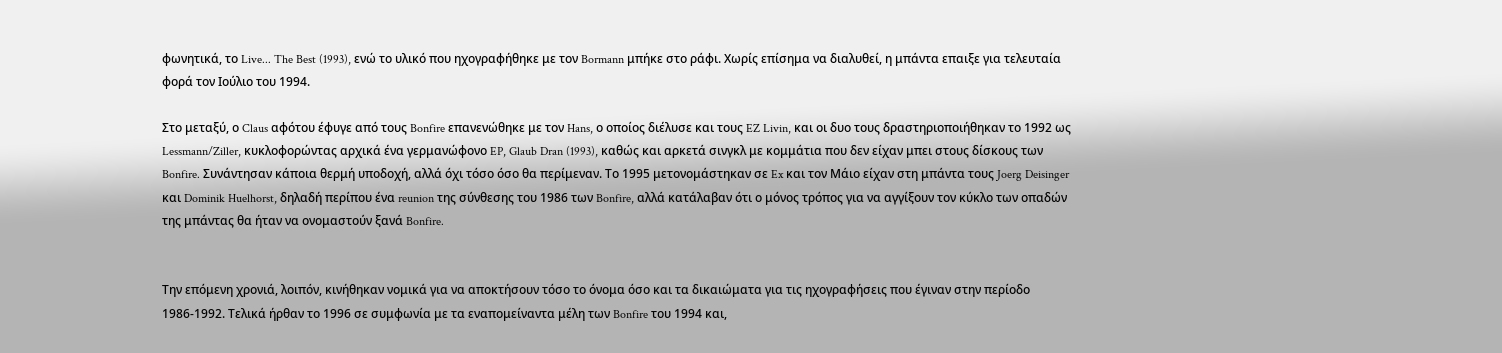φωνητικά, το Live... The Best (1993), ενώ το υλικό που ηχογραφήθηκε με τον Bormann μπήκε στο ράφι. Χωρίς επίσημα να διαλυθεί, η μπάντα επαιξε για τελευταία φορά τον Ιούλιο του 1994.

Στο μεταξύ, ο Claus αφότου έφυγε από τους Bonfire επανενώθηκε με τον Hans, ο οποίος διέλυσε και τους EZ Livin, και οι δυο τους δραστηριοποιήθηκαν το 1992 ως Lessmann/Ziller, κυκλοφορώντας αρχικά ένα γερμανώφονο EP, Glaub Dran (1993), καθώς και αρκετά σινγκλ με κομμάτια που δεν είχαν μπει στους δίσκους των Bonfire. Συνάντησαν κάποια θερμή υποδοχή, αλλά όχι τόσο όσο θα περίμεναν. Το 1995 μετονομάστηκαν σε Ex και τον Μάιο είχαν στη μπάντα τους Joerg Deisinger και Dominik Huelhorst, δηλαδή περίπου ένα reunion της σύνθεσης του 1986 των Bonfire, αλλά κατάλαβαν ότι ο μόνος τρόπος για να αγγίξουν τον κύκλο των οπαδών της μπάντας θα ήταν να ονομαστούν ξανά Bonfire.


Την επόμενη χρονιά, λοιπόν, κινήθηκαν νομικά για να αποκτήσουν τόσο το όνομα όσο και τα δικαιώματα για τις ηχογραφήσεις που έγιναν στην περίοδο 1986-1992. Τελικά ήρθαν το 1996 σε συμφωνία με τα εναπομείναντα μέλη των Bonfire του 1994 και,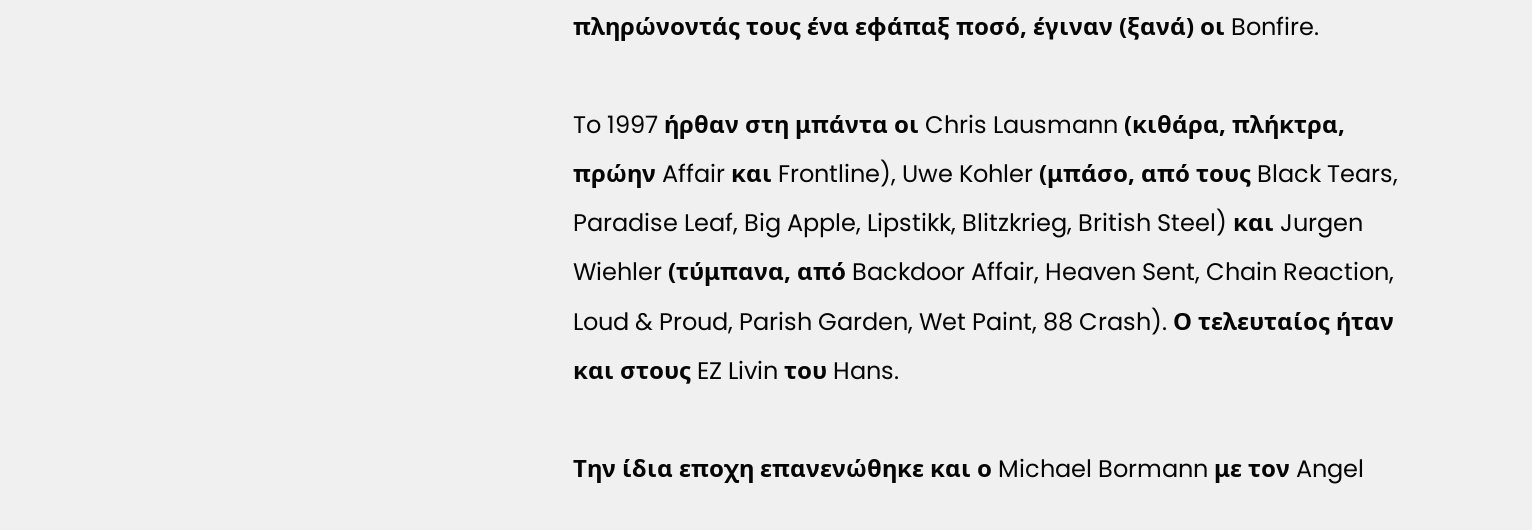πληρώνοντάς τους ένα εφάπαξ ποσό, έγιναν (ξανά) οι Bonfire.

To 1997 ήρθαν στη μπάντα οι Chris Lausmann (κιθάρα, πλήκτρα, πρώην Affair και Frontline), Uwe Kohler (μπάσο, από τους Black Tears, Paradise Leaf, Big Apple, Lipstikk, Blitzkrieg, British Steel) και Jurgen Wiehler (τύμπανα, από Backdoor Affair, Heaven Sent, Chain Reaction, Loud & Proud, Parish Garden, Wet Paint, 88 Crash). Ο τελευταίος ήταν και στους EZ Livin του Hans.

Την ίδια εποχη επανενώθηκε και ο Michael Bormann με τον Angel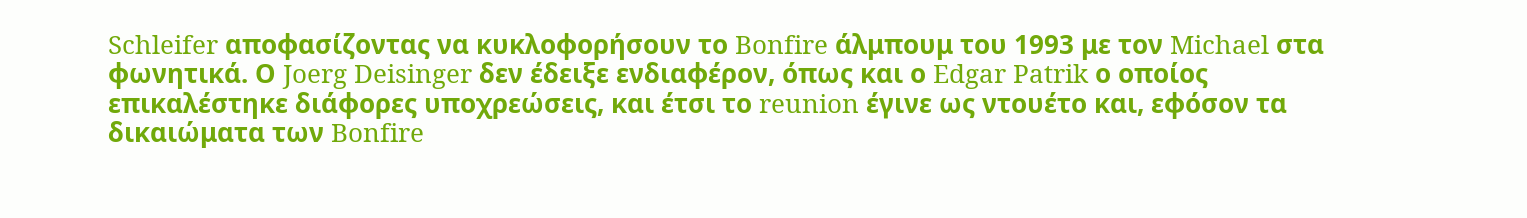Schleifer αποφασίζοντας να κυκλοφορήσουν το Bonfire άλμπουμ του 1993 με τον Michael στα φωνητικά. Ο Joerg Deisinger δεν έδειξε ενδιαφέρον, όπως και ο Edgar Patrik ο οποίος επικαλέστηκε διάφορες υποχρεώσεις, και έτσι το reunion έγινε ως ντουέτο και, εφόσον τα δικαιώματα των Bonfire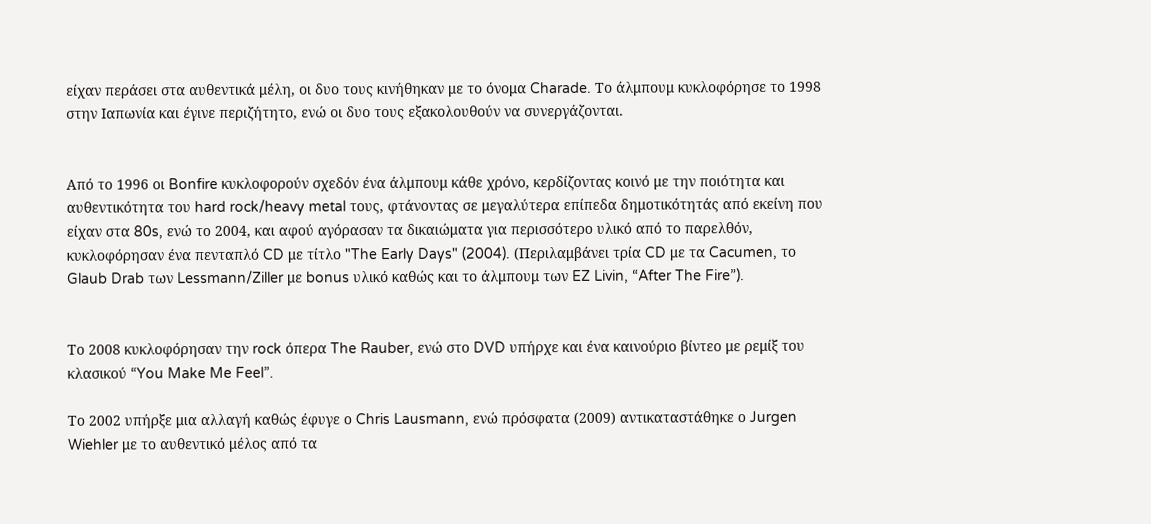είχαν περάσει στα αυθεντικά μέλη, οι δυο τους κινήθηκαν με το όνομα Charade. Το άλμπουμ κυκλοφόρησε το 1998 στην Ιαπωνία και έγινε περιζήτητο, ενώ οι δυο τους εξακολουθούν να συνεργάζονται.


Από το 1996 οι Bonfire κυκλοφορούν σχεδόν ένα άλμπουμ κάθε χρόνο, κερδίζοντας κοινό με την ποιότητα και αυθεντικότητα του hard rock/heavy metal τους, φτάνοντας σε μεγαλύτερα επίπεδα δημοτικότητάς από εκείνη που είχαν στα 80s, ενώ το 2004, και αφού αγόρασαν τα δικαιώματα για περισσότερο υλικό από το παρελθόν, κυκλοφόρησαν ένα πενταπλό CD με τίτλο "The Early Days" (2004). (Περιλαμβάνει τρία CD με τα Cacumen, το Glaub Drab των Lessmann/Ziller με bonus υλικό καθώς και το άλμπουμ των EZ Livin, “After The Fire”).


Το 2008 κυκλοφόρησαν την rock όπερα The Rauber, ενώ στο DVD υπήρχε και ένα καινούριο βίντεο με ρεμίξ του κλασικού “You Make Me Feel”.

Το 2002 υπήρξε μια αλλαγή καθώς έφυγε ο Chris Lausmann, ενώ πρόσφατα (2009) αντικαταστάθηκε ο Jurgen Wiehler με το αυθεντικό μέλος από τα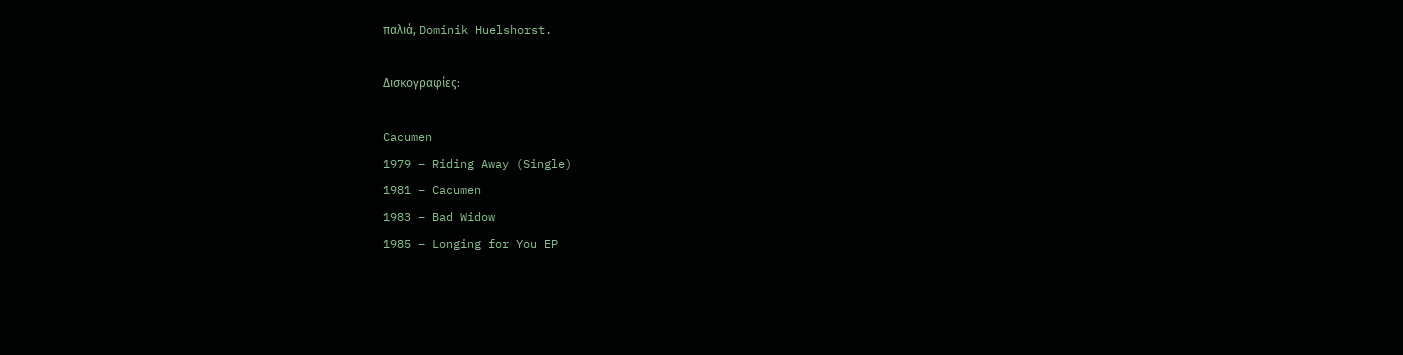παλιά, Dominik Huelshorst.

Δισκογραφίες:

Cacumen
1979 – Riding Away (Single)
1981 – Cacumen
1983 – Bad Widow
1985 – Longing for You EP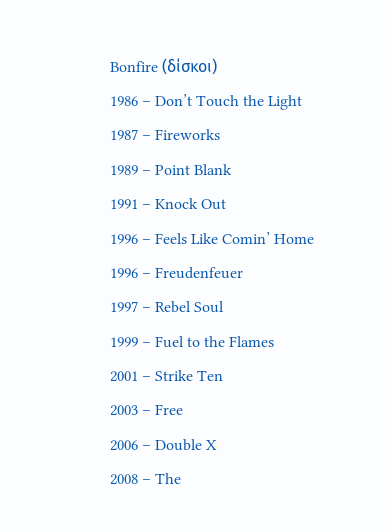Bonfire (δίσκοι)
1986 – Don’t Touch the Light
1987 – Fireworks
1989 – Point Blank
1991 – Knock Out
1996 – Feels Like Comin’ Home
1996 – Freudenfeuer
1997 – Rebel Soul
1999 – Fuel to the Flames
2001 – Strike Ten
2003 – Free
2006 – Double X
2008 – The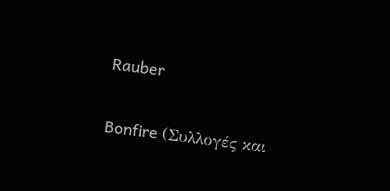Rauber

Bonfire (Συλλογές και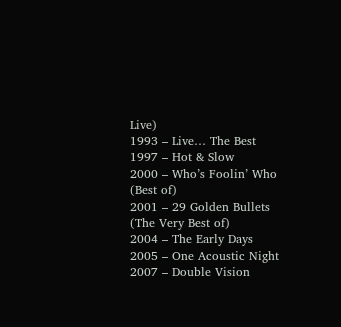Live)
1993 – Live… The Best
1997 – Hot & Slow
2000 – Who’s Foolin’ Who (Best of)
2001 – 29 Golden Bullets (The Very Best of)
2004 – The Early Days
2005 – One Acoustic Night
2007 – Double Vision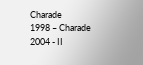Charade
1998 – Charade
2004 - II